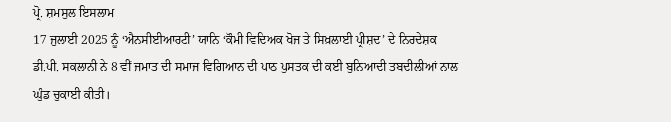ਪ੍ਰੋ. ਸ਼ਮਸੁਲ ਇਸਲਾਮ
17 ਜੁਲਾਈ 2025 ਨੂੰ ‘ਐਨਸੀਈਆਰਟੀ’ ਯਾਨਿ ‘ਕੌਮੀ ਵਿਦਿਅਕ ਖੋਜ ਤੇ ਸਿਖ਼ਲਾਈ ਪ੍ਰੀਸ਼ਦ’ ਦੇ ਨਿਰਦੇਸ਼ਕ ਡੀ.ਪੀ. ਸਕਲਾਨੀ ਨੇ 8 ਵੀਂ ਜਮਾਤ ਦੀ ਸਮਾਜ ਵਿਗਿਆਨ ਦੀ ਪਾਠ ਪੁਸਤਕ ਦੀ ਕਈ ਬੁਨਿਆਦੀ ਤਬਦੀਲੀਆਂ ਨਾਲ ਘੁੰਡ ਚੁਕਾਈ ਕੀਤੀ।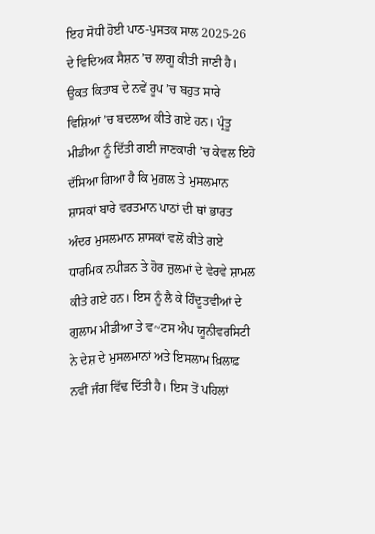ਇਹ ਸੋਧੀ ਹੋਈ ਪਾਠ-ਪੁਸਤਕ ਸਾਲ 2025-26 ਦੇ ਵਿਦਿਅਕ ਸੈਸ਼ਨ ’ਚ ਲਾਗੂ ਕੀਤੀ ਜਾਣੀ ਹੈ। ਉਕਤ ਕਿਤਾਬ ਦੇ ਨਵੇਂ ਰੂਪ ’ਚ ਬਹੁਤ ਸਾਰੇ ਵਿਸ਼ਿਆਂ ’ਚ ਬਦਲਾਅ ਕੀਤੇ ਗਏ ਹਨ। ਪ੍ਰੰਤੂ ਮੀਡੀਆ ਨੂੰ ਦਿੱਤੀ ਗਈ ਜਾਣਕਾਰੀ ’ਚ ਕੇਵਲ ਇਹੋ ਦੱਸਿਆ ਗਿਆ ਹੈ ਕਿ ਮੁਗ਼ਲ ਤੇ ਮੁਸਲਮਾਨ ਸ਼ਾਸਕਾਂ ਬਾਰੇ ਵਰਤਮਾਨ ਪਾਠਾਂ ਦੀ ਥਾਂ ਭਾਰਤ ਅੰਦਰ ਮੁਸਲਮਾਨ ਸ਼ਾਸਕਾਂ ਵਲੋਂ ਕੀਤੇ ਗਏ ਧਾਰਮਿਕ ਨਪੀੜਨ ਤੇ ਹੋਰ ਜ਼ੁਲਮਾਂ ਦੇ ਵੇਰਵੇ ਸ਼ਾਮਲ ਕੀਤੇ ਗਏ ਹਨ। ਇਸ ਨੂੰ ਲੈ ਕੇ ਹਿੰਦੂਤਵੀਆਂ ਦੇ ਗੁਲਾਮ ਮੀਡੀਆ ਤੇ ਵ~ਟਸ ਐਪ ਯੂਨੀਵਰਸਿਟੀ ਨੇ ਦੇਸ਼ ਦੇ ਮੁਸਲਮਾਨਾਂ ਅਤੇ ਇਸਲਾਮ ਖ਼ਿਲਾਫ਼ ਨਵੀਂ ਜੰਗ ਵਿੱਢ ਦਿੱਤੀ ਹੈ। ਇਸ ਤੋਂ ਪਹਿਲਾਂ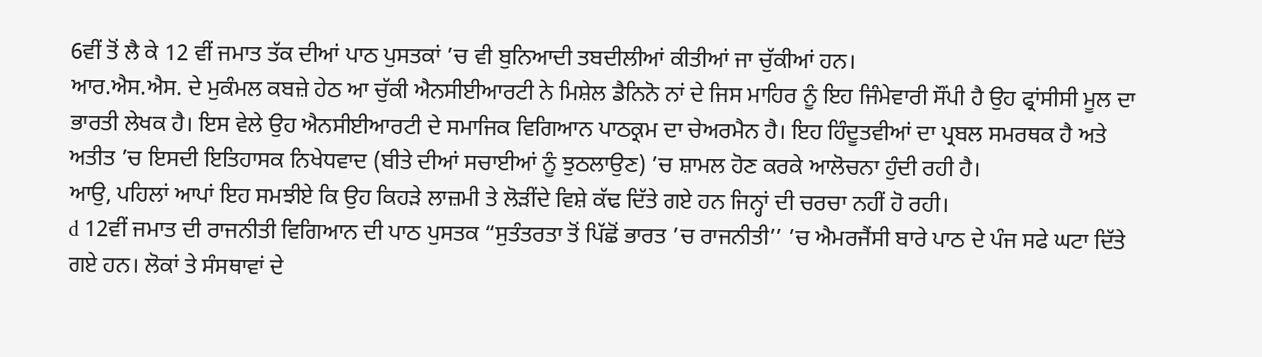6ਵੀਂ ਤੋਂ ਲੈ ਕੇ 12 ਵੀਂ ਜਮਾਤ ਤੱਕ ਦੀਆਂ ਪਾਠ ਪੁਸਤਕਾਂ ’ਚ ਵੀ ਬੁਨਿਆਦੀ ਤਬਦੀਲੀਆਂ ਕੀਤੀਆਂ ਜਾ ਚੁੱਕੀਆਂ ਹਨ।
ਆਰ.ਐਸ.ਐਸ. ਦੇ ਮੁਕੰਮਲ ਕਬਜ਼ੇ ਹੇਠ ਆ ਚੁੱਕੀ ਐਨਸੀਈਆਰਟੀ ਨੇ ਮਿਸ਼ੇਲ ਡੈਨਿਨੋ ਨਾਂ ਦੇ ਜਿਸ ਮਾਹਿਰ ਨੂੰ ਇਹ ਜਿੰਮੇਵਾਰੀ ਸੌਂਪੀ ਹੈ ਉਹ ਫ੍ਰਾਂਸੀਸੀ ਮੂਲ ਦਾ ਭਾਰਤੀ ਲੇਖਕ ਹੈ। ਇਸ ਵੇਲੇ ਉਹ ਐਨਸੀਈਆਰਟੀ ਦੇ ਸਮਾਜਿਕ ਵਿਗਿਆਨ ਪਾਠਕ੍ਰਮ ਦਾ ਚੇਅਰਮੈਨ ਹੈ। ਇਹ ਹਿੰਦੂਤਵੀਆਂ ਦਾ ਪ੍ਰਬਲ ਸਮਰਥਕ ਹੈ ਅਤੇ ਅਤੀਤ ’ਚ ਇਸਦੀ ਇਤਿਹਾਸਕ ਨਿਖੇਧਵਾਦ (ਬੀਤੇ ਦੀਆਂ ਸਚਾਈਆਂ ਨੂੰ ਝੁਠਲਾਉਣ) ’ਚ ਸ਼ਾਮਲ ਹੋਣ ਕਰਕੇ ਆਲੋਚਨਾ ਹੁੰਦੀ ਰਹੀ ਹੈ।
ਆਉ, ਪਹਿਲਾਂ ਆਪਾਂ ਇਹ ਸਮਝੀਏ ਕਿ ਉਹ ਕਿਹੜੇ ਲਾਜ਼ਮੀ ਤੇ ਲੋੜੀਂਦੇ ਵਿਸ਼ੇ ਕੱਢ ਦਿੱਤੇ ਗਏ ਹਨ ਜਿਨ੍ਹਾਂ ਦੀ ਚਰਚਾ ਨਹੀਂ ਹੋ ਰਹੀ।
d 12ਵੀਂ ਜਮਾਤ ਦੀ ਰਾਜਨੀਤੀ ਵਿਗਿਆਨ ਦੀ ਪਾਠ ਪੁਸਤਕ “ਸੁਤੰਤਰਤਾ ਤੋਂ ਪਿੱਛੋਂ ਭਾਰਤ ’ਚ ਰਾਜਨੀਤੀ’’ ’ਚ ਐਮਰਜੈਂਸੀ ਬਾਰੇ ਪਾਠ ਦੇ ਪੰਜ ਸਫੇ ਘਟਾ ਦਿੱਤੇ ਗਏ ਹਨ। ਲੋਕਾਂ ਤੇ ਸੰਸਥਾਵਾਂ ਦੇ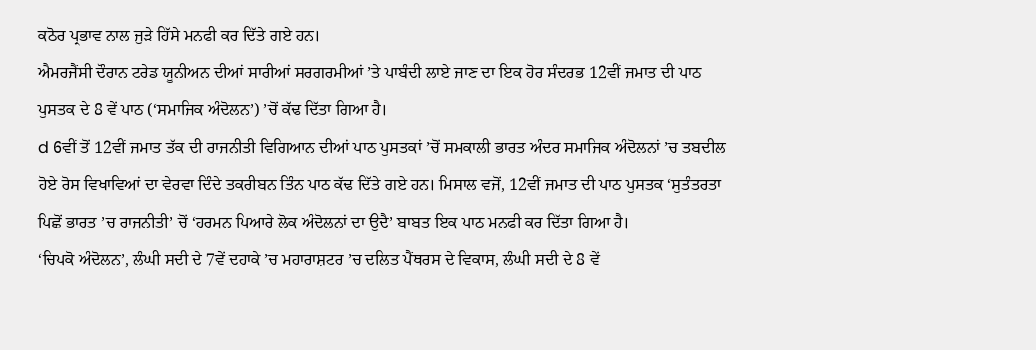ਕਠੋਰ ਪ੍ਰਭਾਵ ਨਾਲ ਜੁੜੇ ਹਿੱਸੇ ਮਨਫੀ ਕਰ ਦਿੱਤੇ ਗਏ ਹਨ।
ਐਮਰਜੈਂਸੀ ਦੌਰਾਨ ਟਰੇਡ ਯੂਨੀਅਨ ਦੀਆਂ ਸਾਰੀਆਂ ਸਰਗਰਮੀਆਂ ’ਤੇ ਪਾਬੰਦੀ ਲਾਏ ਜਾਣ ਦਾ ਇਕ ਹੋਰ ਸੰਦਰਭ 12ਵੀਂ ਜਮਾਤ ਦੀ ਪਾਠ ਪੁਸਤਕ ਦੇ 8 ਵੇਂ ਪਾਠ (‘ਸਮਾਜਿਕ ਅੰਦੋਲਨ’) ’ਚੋਂ ਕੱਢ ਦਿੱਤਾ ਗਿਆ ਹੈ।
d 6ਵੀਂ ਤੋਂ 12ਵੀਂ ਜਮਾਤ ਤੱਕ ਦੀ ਰਾਜਨੀਤੀ ਵਿਗਿਆਨ ਦੀਆਂ ਪਾਠ ਪੁਸਤਕਾਂ ’ਚੋਂ ਸਮਕਾਲੀ ਭਾਰਤ ਅੰਦਰ ਸਮਾਜਿਕ ਅੰਦੋਲਨਾਂ ’ਚ ਤਬਦੀਲ ਹੋਏ ਰੋਸ ਵਿਖਾਵਿਆਂ ਦਾ ਵੇਰਵਾ ਦਿੰਦੇ ਤਕਰੀਬਨ ਤਿੰਨ ਪਾਠ ਕੱਢ ਦਿੱਤੇ ਗਏ ਹਨ। ਮਿਸਾਲ ਵਜੋਂ, 12ਵੀਂ ਜਮਾਤ ਦੀ ਪਾਠ ਪੁਸਤਕ ‘ਸੁਤੰਤਰਤਾ ਪਿਛੋਂ ਭਾਰਤ ’ਚ ਰਾਜਨੀਤੀ’ ਚੋਂ ‘ਹਰਮਨ ਪਿਆਰੇ ਲੋਕ ਅੰਦੋਲਨਾਂ ਦਾ ਉਦੈ’ ਬਾਬਤ ਇਕ ਪਾਠ ਮਨਫੀ ਕਰ ਦਿੱਤਾ ਗਿਆ ਹੈ।
‘ਚਿਪਕੋ ਅੰਦੋਲਨ’, ਲੰਘੀ ਸਦੀ ਦੇ 7ਵੇਂ ਦਹਾਕੇ ’ਚ ਮਹਾਰਾਸ਼ਟਰ ’ਚ ਦਲਿਤ ਪੈਂਥਰਸ ਦੇ ਵਿਕਾਸ, ਲੰਘੀ ਸਦੀ ਦੇ 8 ਵੇਂ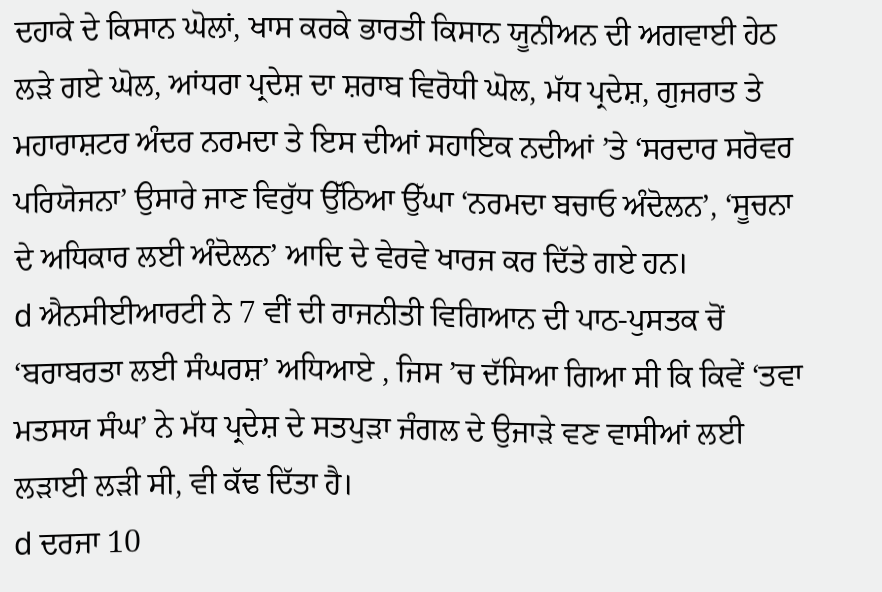ਦਹਾਕੇ ਦੇ ਕਿਸਾਨ ਘੋਲਾਂ, ਖਾਸ ਕਰਕੇ ਭਾਰਤੀ ਕਿਸਾਨ ਯੂਨੀਅਨ ਦੀ ਅਗਵਾਈ ਹੇਠ ਲੜੇ ਗਏ ਘੋਲ, ਆਂਧਰਾ ਪ੍ਰਦੇਸ਼ ਦਾ ਸ਼ਰਾਬ ਵਿਰੋਧੀ ਘੋਲ, ਮੱਧ ਪ੍ਰਦੇਸ਼, ਗੁਜਰਾਤ ਤੇ ਮਹਾਰਾਸ਼ਟਰ ਅੰਦਰ ਨਰਮਦਾ ਤੇ ਇਸ ਦੀਆਂ ਸਹਾਇਕ ਨਦੀਆਂ ’ਤੇ ‘ਸਰਦਾਰ ਸਰੋਵਰ ਪਰਿਯੋਜਨਾ’ ਉਸਾਰੇ ਜਾਣ ਵਿਰੁੱਧ ਉੱਠਿਆ ਉੱਘਾ ‘ਨਰਮਦਾ ਬਚਾਓ ਅੰਦੋਲਨ’, ‘ਸੂਚਨਾ ਦੇ ਅਧਿਕਾਰ ਲਈ ਅੰਦੋਲਨ’ ਆਦਿ ਦੇ ਵੇਰਵੇ ਖਾਰਜ ਕਰ ਦਿੱਤੇ ਗਏ ਹਨ।
d ਐਨਸੀਈਆਰਟੀ ਨੇ 7 ਵੀਂ ਦੀ ਰਾਜਨੀਤੀ ਵਿਗਿਆਨ ਦੀ ਪਾਠ-ਪੁਸਤਕ ਚੋਂ ‘ਬਰਾਬਰਤਾ ਲਈ ਸੰਘਰਸ਼’ ਅਧਿਆਏ , ਜਿਸ ’ਚ ਦੱਸਿਆ ਗਿਆ ਸੀ ਕਿ ਕਿਵੇਂ ‘ਤਵਾ ਮਤਸਯ ਸੰਘ’ ਨੇ ਮੱਧ ਪ੍ਰਦੇਸ਼ ਦੇ ਸਤਪੁੜਾ ਜੰਗਲ ਦੇ ਉਜਾੜੇ ਵਣ ਵਾਸੀਆਂ ਲਈ ਲੜਾਈ ਲੜੀ ਸੀ, ਵੀ ਕੱਢ ਦਿੱਤਾ ਹੈ।
d ਦਰਜਾ 10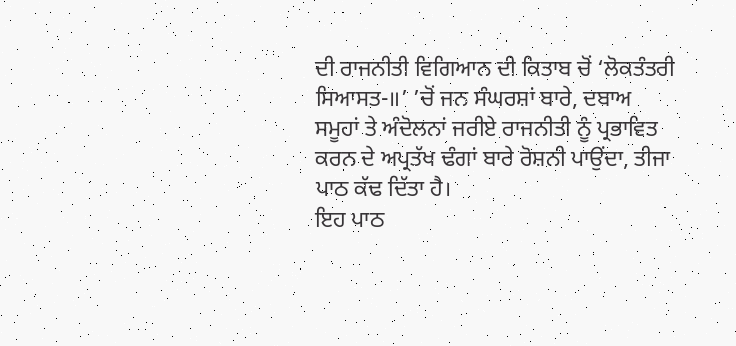ਦੀ ਰਾਜਨੀਤੀ ਵਿਗਿਆਨ ਦੀ ਕਿਤਾਬ ਚੋਂ ‘ਲੋਕਤੰਤਰੀ ਸਿਆਸਤ-॥’ ’ਚੋਂ ਜਨ ਸੰਘਰਸ਼ਾਂ ਬਾਰੇ, ਦਬਾਅ ਸਮੂਹਾਂ ਤੇ ਅੰਦੋਲਨਾਂ ਜਰੀਏ ਰਾਜਨੀਤੀ ਨੂੰ ਪ੍ਰਭਾਵਿਤ ਕਰਨ ਦੇ ਅਪ੍ਰਤੱਖ ਢੰਗਾਂ ਬਾਰੇ ਰੋਸ਼ਨੀ ਪਾਉਂਦਾ, ਤੀਜਾ ਪਾਠ ਕੱਢ ਦਿੱਤਾ ਹੈ।
ਇਹ ਪਾਠ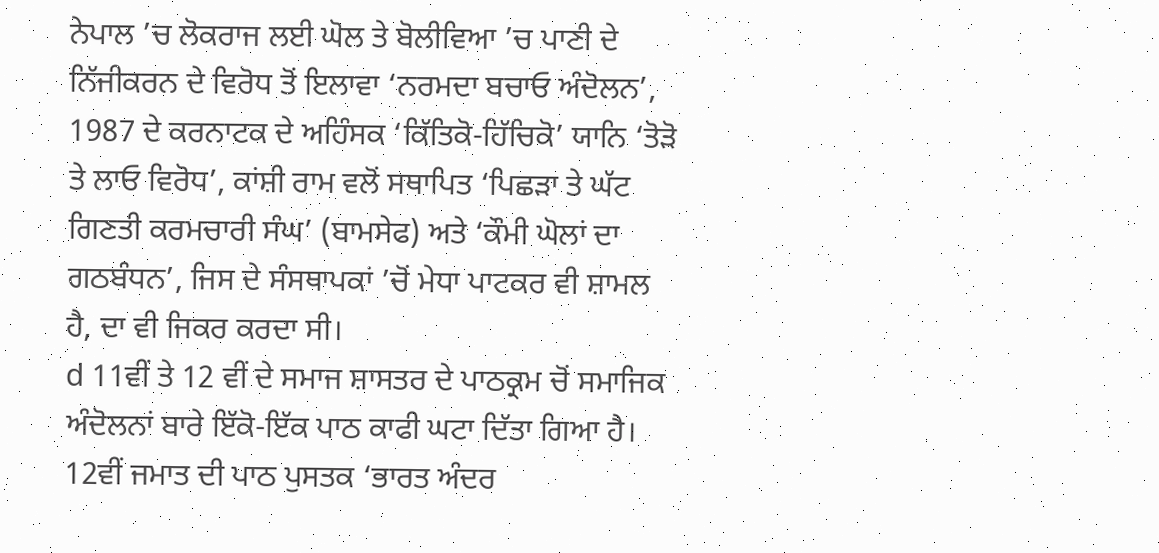ਨੇਪਾਲ ’ਚ ਲੋਕਰਾਜ ਲਈ ਘੋਲ ਤੇ ਬੋਲੀਵਿਆ ’ਚ ਪਾਣੀ ਦੇ ਨਿੱਜੀਕਰਨ ਦੇ ਵਿਰੋਧ ਤੋਂ ਇਲਾਵਾ ‘ਨਰਮਦਾ ਬਚਾਓ ਅੰਦੋਲਨ’, 1987 ਦੇ ਕਰਨਾਟਕ ਦੇ ਅਹਿੰਸਕ ‘ਕਿੱਤਿਕੋ-ਹਿੱਚਿਕੋ’ ਯਾਨਿ ‘ਤੋੜੋ ਤੇ ਲਾਓ ਵਿਰੋਧ’, ਕਾਂਸ਼ੀ ਰਾਮ ਵਲੋਂ ਸਥਾਪਿਤ ‘ਪਿਛੜਾ ਤੇ ਘੱਟ ਗਿਣਤੀ ਕਰਮਚਾਰੀ ਸੰਘ’ (ਬਾਮਸੇਫ) ਅਤੇ ‘ਕੌਮੀ ਘੋਲਾਂ ਦਾ ਗਠਬੰਧਨ’, ਜਿਸ ਦੇ ਸੰਸਥਾਪਕਾਂ ’ਚੋਂ ਮੇਧਾ ਪਾਟਕਰ ਵੀ ਸ਼ਾਮਲ ਹੈ, ਦਾ ਵੀ ਜਿਕਰ ਕਰਦਾ ਸੀ।
d 11ਵੀਂ ਤੇ 12 ਵੀਂ ਦੇ ਸਮਾਜ ਸ਼ਾਸਤਰ ਦੇ ਪਾਠਕ੍ਰਮ ਚੋਂ ਸਮਾਜਿਕ ਅੰਦੋਲਨਾਂ ਬਾਰੇ ਇੱਕੋ-ਇੱਕ ਪਾਠ ਕਾਫੀ ਘਟਾ ਦਿੱਤਾ ਗਿਆ ਹੈ। 12ਵੀਂ ਜਮਾਤ ਦੀ ਪਾਠ ਪੁਸਤਕ ‘ਭਾਰਤ ਅੰਦਰ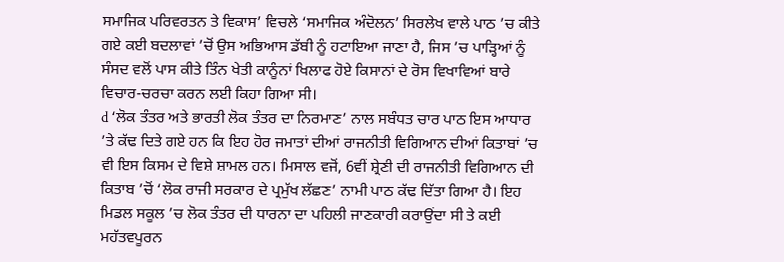ਸਮਾਜਿਕ ਪਰਿਵਰਤਨ ਤੇ ਵਿਕਾਸ’ ਵਿਚਲੇ ‘ਸਮਾਜਿਕ ਅੰਦੋਲਨ’ ਸਿਰਲੇਖ ਵਾਲੇ ਪਾਠ ’ਚ ਕੀਤੇ ਗਏ ਕਈ ਬਦਲਾਵਾਂ ’ਚੋਂ ਉਸ ਅਭਿਆਸ ਡੱਬੀ ਨੂੰ ਹਟਾਇਆ ਜਾਣਾ ਹੈ, ਜਿਸ ’ਚ ਪਾੜ੍ਹਿਆਂ ਨੂੰ ਸੰਸਦ ਵਲੋਂ ਪਾਸ ਕੀਤੇ ਤਿੰਨ ਖੇਤੀ ਕਾਨੂੰਨਾਂ ਖਿਲਾਫ ਹੋਏ ਕਿਸਾਨਾਂ ਦੇ ਰੋਸ ਵਿਖਾਵਿਆਂ ਬਾਰੇ ਵਿਚਾਰ-ਚਰਚਾ ਕਰਨ ਲਈ ਕਿਹਾ ਗਿਆ ਸੀ।
d ‘ਲੋਕ ਤੰਤਰ ਅਤੇ ਭਾਰਤੀ ਲੋਕ ਤੰਤਰ ਦਾ ਨਿਰਮਾਣ’ ਨਾਲ ਸਬੰਧਤ ਚਾਰ ਪਾਠ ਇਸ ਆਧਾਰ ’ਤੇ ਕੱਢ ਦਿਤੇ ਗਏ ਹਨ ਕਿ ਇਹ ਹੋਰ ਜਮਾਤਾਂ ਦੀਆਂ ਰਾਜਨੀਤੀ ਵਿਗਿਆਨ ਦੀਆਂ ਕਿਤਾਬਾਂ ’ਚ ਵੀ ਇਸ ਕਿਸਮ ਦੇ ਵਿਸ਼ੇ ਸ਼ਾਮਲ ਹਨ। ਮਿਸਾਲ ਵਜੋਂ, 6ਵੀਂ ਸ਼੍ਰੇਣੀ ਦੀ ਰਾਜਨੀਤੀ ਵਿਗਿਆਨ ਦੀ ਕਿਤਾਬ ’ਚੋਂ ‘ਲੋਕ ਰਾਜੀ ਸਰਕਾਰ ਦੇ ਪ੍ਰਮੁੱਖ ਲੱਛਣ’ ਨਾਮੀ ਪਾਠ ਕੱਢ ਦਿੱਤਾ ਗਿਆ ਹੈ। ਇਹ ਮਿਡਲ ਸਕੂਲ ’ਚ ਲੋਕ ਤੰਤਰ ਦੀ ਧਾਰਨਾ ਦਾ ਪਹਿਲੀ ਜਾਣਕਾਰੀ ਕਰਾਉਂਦਾ ਸੀ ਤੇ ਕਈ ਮਹੱਤਵਪੂਰਨ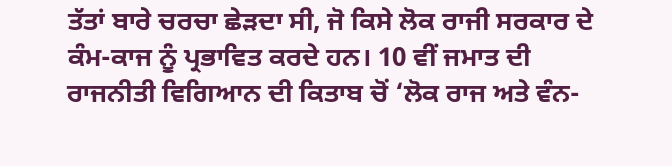ਤੱਤਾਂ ਬਾਰੇ ਚਰਚਾ ਛੇੜਦਾ ਸੀ, ਜੋ ਕਿਸੇ ਲੋਕ ਰਾਜੀ ਸਰਕਾਰ ਦੇ ਕੰਮ-ਕਾਜ ਨੂੰ ਪ੍ਰਭਾਵਿਤ ਕਰਦੇ ਹਨ। 10 ਵੀਂ ਜਮਾਤ ਦੀ ਰਾਜਨੀਤੀ ਵਿਗਿਆਨ ਦੀ ਕਿਤਾਬ ਚੋਂ ‘ਲੋਕ ਰਾਜ ਅਤੇ ਵੰਨ-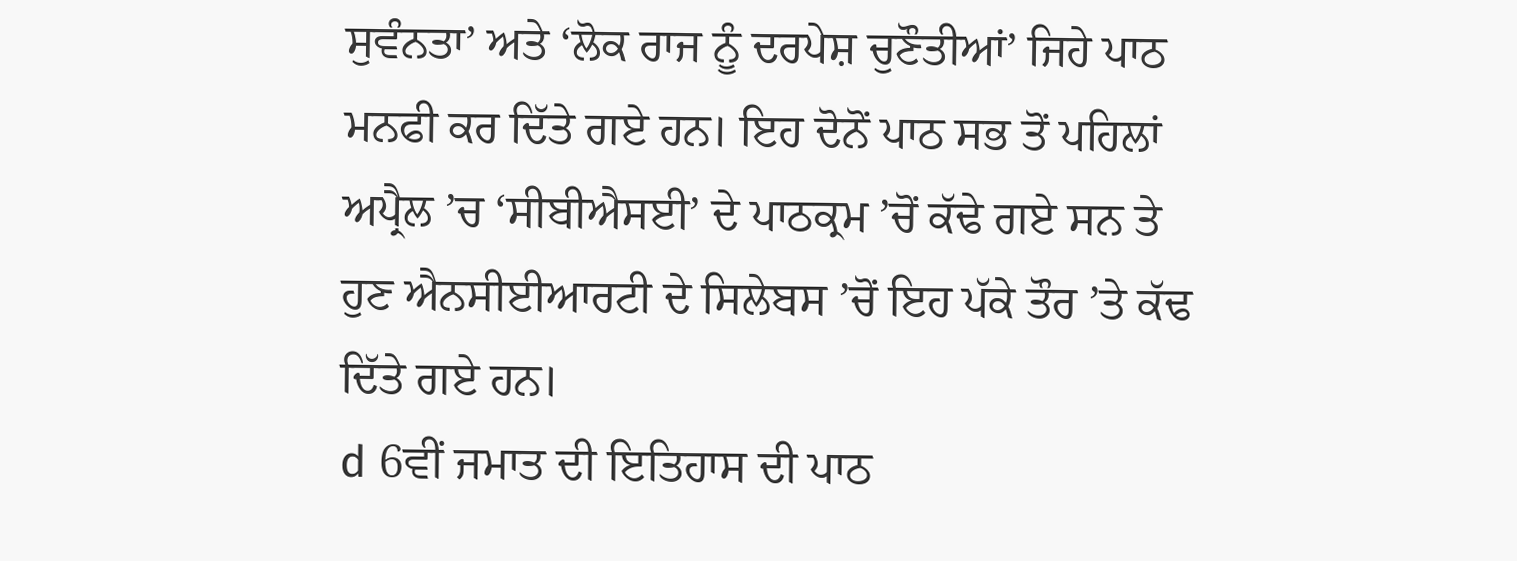ਸੁਵੰਨਤਾ’ ਅਤੇ ‘ਲੋਕ ਰਾਜ ਨੂੰ ਦਰਪੇਸ਼ ਚੁਣੌਤੀਆਂ’ ਜਿਹੇ ਪਾਠ ਮਨਫੀ ਕਰ ਦਿੱਤੇ ਗਏ ਹਨ। ਇਹ ਦੋਨੋਂ ਪਾਠ ਸਭ ਤੋਂ ਪਹਿਲਾਂ ਅਪ੍ਰੈਲ ’ਚ ‘ਸੀਬੀਐਸਈ’ ਦੇ ਪਾਠਕ੍ਰਮ ’ਚੋਂ ਕੱਢੇ ਗਏ ਸਨ ਤੇ ਹੁਣ ਐਨਸੀਈਆਰਟੀ ਦੇ ਸਿਲੇਬਸ ’ਚੋਂ ਇਹ ਪੱਕੇ ਤੌਰ ’ਤੇ ਕੱਢ ਦਿੱਤੇ ਗਏ ਹਨ।
d 6ਵੀਂ ਜਮਾਤ ਦੀ ਇਤਿਹਾਸ ਦੀ ਪਾਠ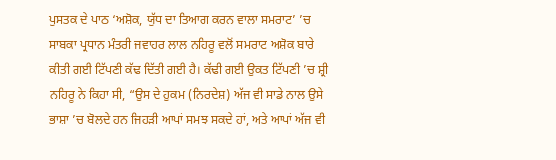ਪੁਸਤਕ ਦੇ ਪਾਠ ‘ਅਸ਼ੋਕ, ਯੁੱਧ ਦਾ ਤਿਆਗ ਕਰਨ ਵਾਲਾ ਸਮਰਾਟ’ ’ਚ ਸਾਬਕਾ ਪ੍ਰਧਾਨ ਮੰਤਰੀ ਜਵਾਹਰ ਲਾਲ ਨਹਿਰੂ ਵਲੋਂ ਸਮਰਾਟ ਅਸ਼ੋਕ ਬਾਰੇ ਕੀਤੀ ਗਈ ਟਿੱਪਣੀ ਕੱਢ ਦਿੱਤੀ ਗਈ ਹੈ। ਕੱਢੀ ਗਈ ਉਕਤ ਟਿੱਪਣੀ ’ਚ ਸ਼੍ਰੀ ਨਹਿਰੂ ਨੇ ਕਿਹਾ ਸੀ, “ਉਸ ਦੇ ਹੁਕਮ (ਨਿਰਦੇਸ਼) ਅੱਜ ਵੀ ਸਾਡੇ ਨਾਲ ਉਸੇ ਭਾਸ਼ਾ ’ਚ ਬੋਲਦੇ ਹਨ ਜਿਹੜੀ ਆਪਾਂ ਸਮਝ ਸਕਦੇ ਹਾਂ, ਅਤੇ ਆਪਾਂ ਅੱਜ ਵੀ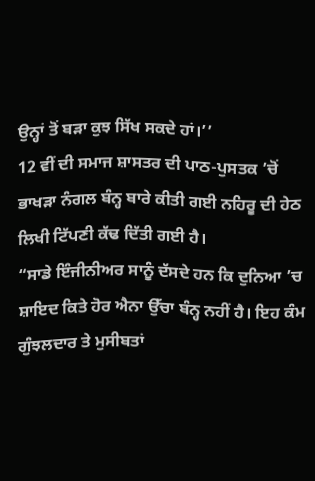ਉਨ੍ਹਾਂ ਤੋਂ ਬੜਾ ਕੁਝ ਸਿੱਖ ਸਕਦੇ ਹਾਂ।’’
12 ਵੀਂ ਦੀ ਸਮਾਜ ਸ਼ਾਸਤਰ ਦੀ ਪਾਠ-ਪੁਸਤਕ ’ਚੋਂ ਭਾਖੜਾ ਨੰਗਲ ਬੰਨ੍ਹ ਬਾਰੇ ਕੀਤੀ ਗਈ ਨਹਿਰੂ ਦੀ ਹੇਠ ਲਿਖੀ ਟਿੱਪਣੀ ਕੱਢ ਦਿੱਤੀ ਗਈ ਹੈ।
“ਸਾਡੇ ਇੰਜੀਨੀਅਰ ਸਾਨੂੰ ਦੱਸਦੇ ਹਨ ਕਿ ਦੁਨਿਆ ’ਚ ਸ਼ਾਇਦ ਕਿਤੇ ਹੋਰ ਐਨਾ ਉੱਚਾ ਬੰਨ੍ਹ ਨਹੀਂ ਹੈ। ਇਹ ਕੰਮ ਗੁੰਝਲਦਾਰ ਤੇ ਮੁਸੀਬਤਾਂ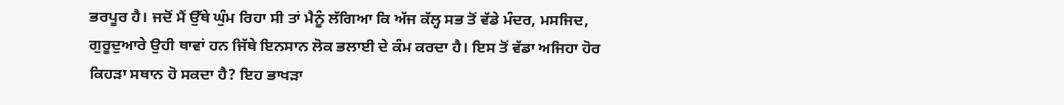ਭਰਪੂਰ ਹੈ। ਜਦੋਂ ਮੈਂ ਉੱਥੇ ਘੁੰਮ ਰਿਹਾ ਸੀ ਤਾਂ ਮੈਨੂੰ ਲੱਗਿਆ ਕਿ ਅੱਜ ਕੱਲ੍ਹ ਸਭ ਤੋਂ ਵੱਡੇ ਮੰਦਰ, ਮਸਜਿਦ, ਗੁਰੂਦੁਆਰੇ ਉਹੀ ਥਾਵਾਂ ਹਨ ਜਿੱਥੇ ਇਨਸਾਨ ਲੋਕ ਭਲਾਈ ਦੇ ਕੰਮ ਕਰਦਾ ਹੈ। ਇਸ ਤੋਂ ਵੱਡਾ ਅਜਿਹਾ ਹੋਰ ਕਿਹੜਾ ਸਥਾਨ ਹੋ ਸਕਦਾ ਹੈ? ਇਹ ਭਾਖੜਾ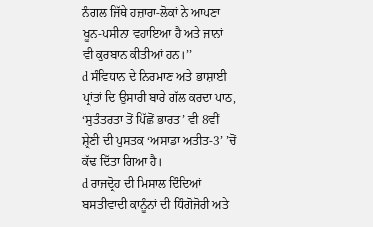ਨੰਗਲ ਜਿੱਥੇ ਹਜ਼ਾਰਾ-ਲੋਕਾਂ ਨੇ ਆਪਣਾ ਖੂਨ-ਪਸੀਨਾ ਵਹਾਇਆ ਹੈ ਅਤੇ ਜਾਨਾਂ ਵੀ ਕੁਰਬਾਨ ਕੀਤੀਆਂ ਹਨ।’’
d ਸੰਵਿਧਾਨ ਦੇ ਨਿਰਮਾਣ ਅਤੇ ਭਾਸ਼ਾਈ ਪ੍ਰਾਂਤਾਂ ਦਿ ਉਸਾਰੀ ਬਾਰੇ ਗੱਲ ਕਰਦਾ ਪਾਠ, ‘ਸੁਤੰਤਰਤਾ ਤੋਂ ਪਿੱਛੋਂ ਭਾਰਤ’ ਵੀ 8ਵੀਂ ਸ਼੍ਰੇਣੀ ਦੀ ਪੁਸਤਕ ‘ਅਸਾਡਾ ਅਤੀਤ-3’ ’ਚੋਂ ਕੱਢ ਦਿੱਤਾ ਗਿਆ ਹੈ।
d ਰਾਜਦ੍ਰੋਹ ਦੀ ਮਿਸਾਲ ਦਿੰਦਿਆਂ ਬਸਤੀਵਾਦੀ ਕਾਨੂੰਨਾਂ ਦੀ ਧਿੰਗੋਜੋਰੀ ਅਤੇ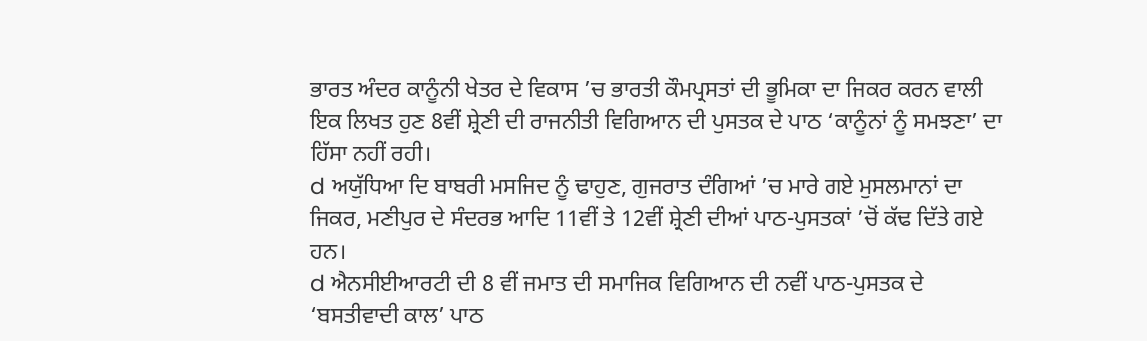ਭਾਰਤ ਅੰਦਰ ਕਾਨੂੰਨੀ ਖੇਤਰ ਦੇ ਵਿਕਾਸ ’ਚ ਭਾਰਤੀ ਕੌਮਪ੍ਰਸਤਾਂ ਦੀ ਭੂਮਿਕਾ ਦਾ ਜਿਕਰ ਕਰਨ ਵਾਲੀ ਇਕ ਲਿਖਤ ਹੁਣ 8ਵੀਂ ਸ਼੍ਰੇਣੀ ਦੀ ਰਾਜਨੀਤੀ ਵਿਗਿਆਨ ਦੀ ਪੁਸਤਕ ਦੇ ਪਾਠ ‘ਕਾਨੂੰਨਾਂ ਨੂੰ ਸਮਝਣਾ’ ਦਾ ਹਿੱਸਾ ਨਹੀਂ ਰਹੀ।
d ਅਯੁੱਧਿਆ ਦਿ ਬਾਬਰੀ ਮਸਜਿਦ ਨੂੰ ਢਾਹੁਣ, ਗੁਜਰਾਤ ਦੰਗਿਆਂ ’ਚ ਮਾਰੇ ਗਏ ਮੁਸਲਮਾਨਾਂ ਦਾ ਜਿਕਰ, ਮਣੀਪੁਰ ਦੇ ਸੰਦਰਭ ਆਦਿ 11ਵੀਂ ਤੇ 12ਵੀਂ ਸ਼੍ਰੇਣੀ ਦੀਆਂ ਪਾਠ-ਪੁਸਤਕਾਂ ’ਚੋਂ ਕੱਢ ਦਿੱਤੇ ਗਏ ਹਨ।
d ਐਨਸੀਈਆਰਟੀ ਦੀ 8 ਵੀਂ ਜਮਾਤ ਦੀ ਸਮਾਜਿਕ ਵਿਗਿਆਨ ਦੀ ਨਵੀਂ ਪਾਠ-ਪੁਸਤਕ ਦੇ ‘ਬਸਤੀਵਾਦੀ ਕਾਲ’ ਪਾਠ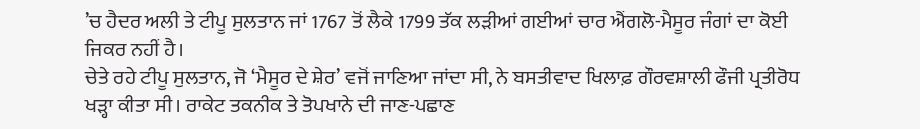’ਚ ਹੈਦਰ ਅਲੀ ਤੇ ਟੀਪੂ ਸੁਲਤਾਨ ਜਾਂ 1767 ਤੋਂ ਲੈਕੇ 1799 ਤੱਕ ਲੜੀਆਂ ਗਈਆਂ ਚਾਰ ਐਂਗਲੋ-ਮੈਸੂਰ ਜੰਗਾਂ ਦਾ ਕੋਈ ਜਿਕਰ ਨਹੀਂ ਹੈ।
ਚੇਤੇ ਰਹੇ ਟੀਪੂ ਸੁਲਤਾਨ, ਜੋ ‘ਮੈਸੂਰ ਦੇ ਸ਼ੇਰ’ ਵਜੋਂ ਜਾਣਿਆ ਜਾਂਦਾ ਸੀ, ਨੇ ਬਸਤੀਵਾਦ ਖਿਲਾਫ਼ ਗੌਰਵਸ਼ਾਲੀ ਫੌਜੀ ਪ੍ਰਤੀਰੋਧ ਖੜ੍ਹਾ ਕੀਤਾ ਸੀ। ਰਾਕੇਟ ਤਕਨੀਕ ਤੇ ਤੋਪਖਾਨੇ ਦੀ ਜਾਣ-ਪਛਾਣ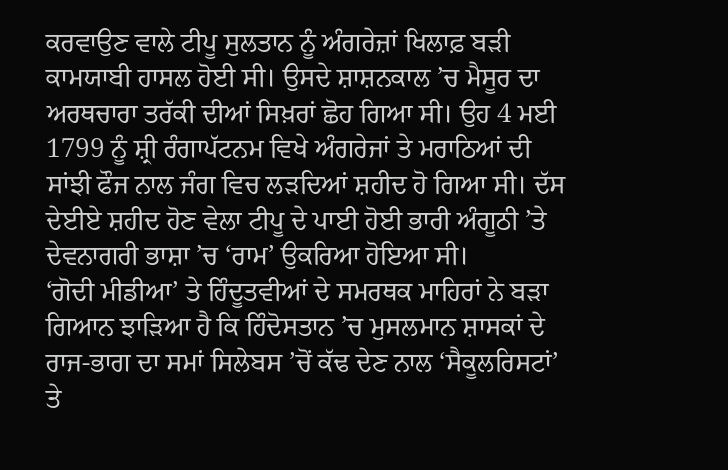ਕਰਵਾਉਣ ਵਾਲੇ ਟੀਪੂ ਸੁਲਤਾਨ ਨੂੰ ਅੰਗਰੇਜ਼ਾਂ ਖਿਲਾਫ਼ ਬੜੀ ਕਾਮਯਾਬੀ ਹਾਸਲ ਹੋਈ ਸੀ। ਉਸਦੇ ਸ਼ਾਸ਼ਨਕਾਲ ’ਚ ਮੈਸੂਰ ਦਾ ਅਰਥਚਾਰਾ ਤਰੱਕੀ ਦੀਆਂ ਸਿਖ਼ਰਾਂ ਛੋਹ ਗਿਆ ਸੀ। ਉਹ 4 ਮਈ 1799 ਨੂੰ ਸ਼੍ਰੀ ਰੰਗਾਪੱਟਨਮ ਵਿਖੇ ਅੰਗਰੇਜਾਂ ਤੇ ਮਰਾਠਿਆਂ ਦੀ ਸਾਂਝੀ ਫੌਜ ਨਾਲ ਜੰਗ ਵਿਚ ਲੜਦਿਆਂ ਸ਼ਹੀਦ ਹੋ ਗਿਆ ਸੀ। ਦੱਸ ਦੇਈਏ ਸ਼ਹੀਦ ਹੋਣ ਵੇਲਾ ਟੀਪੂ ਦੇ ਪਾਈ ਹੋਈ ਭਾਰੀ ਅੰਗੂਠੀ ’ਤੇ ਦੇਵਨਾਗਰੀ ਭਾਸ਼ਾ ’ਚ ‘ਰਾਮ’ ਉਕਰਿਆ ਹੋਇਆ ਸੀ।
‘ਗੋਦੀ ਮੀਡੀਆ’ ਤੇ ਹਿੰਦੂਤਵੀਆਂ ਦੇ ਸਮਰਥਕ ਮਾਹਿਰਾਂ ਨੇ ਬੜਾ ਗਿਆਨ ਝਾੜਿਆ ਹੈ ਕਿ ਹਿੰਦੋਸਤਾਨ ’ਚ ਮੁਸਲਮਾਨ ਸ਼ਾਸਕਾਂ ਦੇ ਰਾਜ-ਭਾਗ ਦਾ ਸਮਾਂ ਸਿਲੇਬਸ ’ਚੋਂ ਕੱਢ ਦੇਣ ਨਾਲ ‘ਸੈਕੂਲਰਿਸਟਾਂ’ ਤੇ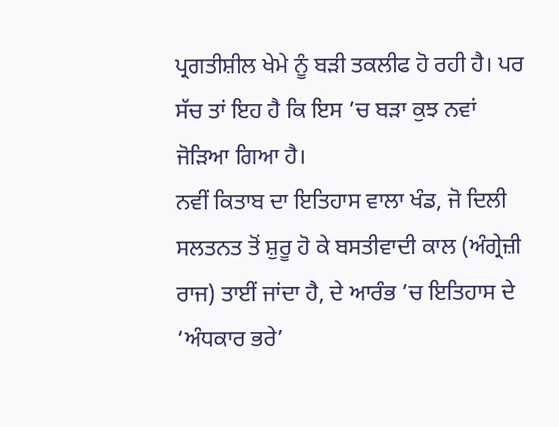ਪ੍ਰਗਤੀਸ਼ੀਲ ਖੇਮੇ ਨੂੰ ਬੜੀ ਤਕਲੀਫ ਹੋ ਰਹੀ ਹੈ। ਪਰ ਸੱਚ ਤਾਂ ਇਹ ਹੈ ਕਿ ਇਸ ’ਚ ਬੜਾ ਕੁਝ ਨਵਾਂ ਜੋੜਿਆ ਗਿਆ ਹੈ।
ਨਵੀਂ ਕਿਤਾਬ ਦਾ ਇਤਿਹਾਸ ਵਾਲਾ ਖੰਡ, ਜੋ ਦਿਲੀ ਸਲਤਨਤ ਤੋਂ ਸ਼ੁਰੂ ਹੋ ਕੇ ਬਸਤੀਵਾਦੀ ਕਾਲ (ਅੰਗ੍ਰੇਜ਼ੀ ਰਾਜ) ਤਾਈਂ ਜਾਂਦਾ ਹੈ, ਦੇ ਆਰੰਭ ’ਚ ਇਤਿਹਾਸ ਦੇ ‘ਅੰਧਕਾਰ ਭਰੇ’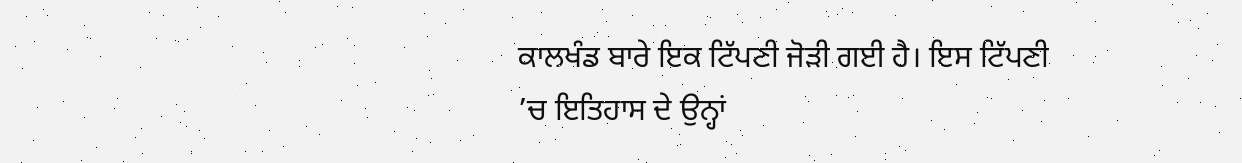ਕਾਲਖੰਡ ਬਾਰੇ ਇਕ ਟਿੱਪਣੀ ਜੋੜੀ ਗਈ ਹੈ। ਇਸ ਟਿੱਪਣੀ ’ਚ ਇਤਿਹਾਸ ਦੇ ਉਨ੍ਹਾਂ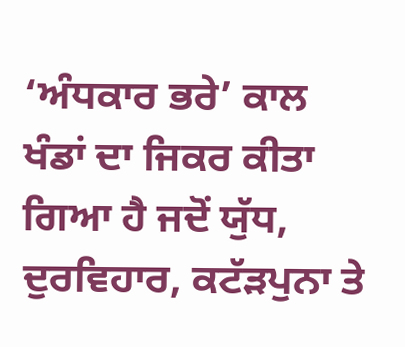‘ਅੰਧਕਾਰ ਭਰੇ’ ਕਾਲ ਖੰਡਾਂ ਦਾ ਜਿਕਰ ਕੀਤਾ ਗਿਆ ਹੈ ਜਦੋਂ ਯੁੱਧ, ਦੁਰਵਿਹਾਰ, ਕਟੱੜਪੁਨਾ ਤੇ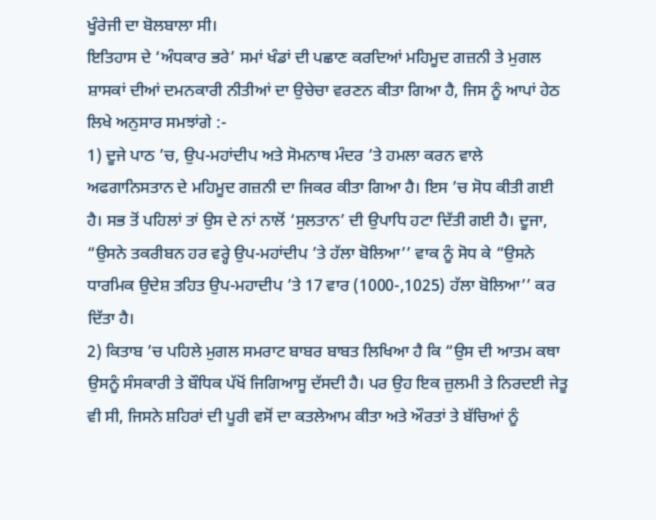ਖੂੰਰੇਜੀ ਦਾ ਬੋਲਬਾਲਾ ਸੀ।
ਇਤਿਹਾਸ ਦੇ ‘ਅੰਧਕਾਰ ਭਰੇ’ ਸਮਾਂ ਖੰਡਾਂ ਦੀ ਪਛਾਣ ਕਰਦਿਆਂ ਮਹਿਮੂਦ ਗਜ਼ਨੀ ਤੇ ਮੁਗਲ ਸ਼ਾਸਕਾਂ ਦੀਆਂ ਦਮਨਕਾਰੀ ਨੀਤੀਆਂ ਦਾ ਉਚੇਚਾ ਵਰਣਨ ਕੀਤਾ ਗਿਆ ਹੈ, ਜਿਸ ਨੂੰ ਆਪਾਂ ਹੇਠ ਲਿਖੇ ਅਨੁਸਾਰ ਸਮਝਾਂਗੇ :-
1) ਦੂਜੇ ਪਾਠ ’ਚ, ਉਪ-ਮਹਾਂਦੀਪ ਅਤੇ ਸੋਮਨਾਥ ਮੰਦਰ ’ਤੇ ਹਮਲਾ ਕਰਨ ਵਾਲੇ ਅਫਗਾਨਿਸਤਾਨ ਦੇ ਮਹਿਮੂਦ ਗਜ਼ਨੀ ਦਾ ਜਿਕਰ ਕੀਤਾ ਗਿਆ ਹੈ। ਇਸ ’ਚ ਸੋਧ ਕੀਤੀ ਗਈ ਹੈ। ਸਭ ਤੋਂ ਪਹਿਲਾਂ ਤਾਂ ਉਸ ਦੇ ਨਾਂ ਨਾਲੋਂ ‘ਸੁਲਤਾਨ’ ਦੀ ਉਪਾਧਿ ਹਟਾ ਦਿੱਤੀ ਗਈ ਹੈ। ਦੂਜਾ, “ਉਸਨੇ ਤਕਰੀਬਨ ਹਰ ਵਰ੍ਹੇ ਉਪ-ਮਹਾਂਦੀਪ ’ਤੇ ਹੱਲਾ ਬੋਲਿਆ’’ ਵਾਕ ਨੂੰ ਸੋਧ ਕੇ “ਉਸਨੇ ਧਾਰਮਿਕ ਉਦੇਸ਼ ਤਹਿਤ ਉਪ-ਮਹਾਦੀਪ ’ਤੇ 17 ਵਾਰ (1000-,1025) ਹੱਲਾ ਬੋਲਿਆ’’ ਕਰ ਦਿੱਤਾ ਹੈ।
2) ਕਿਤਾਬ ’ਚ ਪਹਿਲੇ ਮੁਗਲ ਸਮਰਾਟ ਬਾਬਰ ਬਾਬਤ ਲਿਖਿਆ ਹੈ ਕਿ “ਉਸ ਦੀ ਆਤਮ ਕਥਾ ਉਸਨੂੰ ਸੰਸਕਾਰੀ ਤੇ ਬੌਧਿਕ ਪੱਖੋਂ ਜਿਗਿਆਸੂ ਦੱਸਦੀ ਹੈ। ਪਰ ਉਹ ਇਕ ਜ਼ੁਲਮੀ ਤੇ ਨਿਰਦਈ ਜੇਤੂ ਵੀ ਸੀ, ਜਿਸਨੇ ਸ਼ਹਿਰਾਂ ਦੀ ਪੂਰੀ ਵਸੋਂ ਦਾ ਕਤਲੇਆਮ ਕੀਤਾ ਅਤੇ ਔਰਤਾਂ ਤੇ ਬੱਚਿਆਂ ਨੂੰ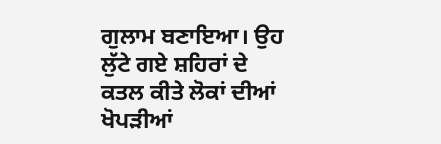ਗੁਲਾਮ ਬਣਾਇਆ। ਉਹ ਲੁੱਟੇ ਗਏ ਸ਼ਹਿਰਾਂ ਦੇ ਕਤਲ ਕੀਤੇ ਲੋਕਾਂ ਦੀਆਂ ਖੋਪੜੀਆਂ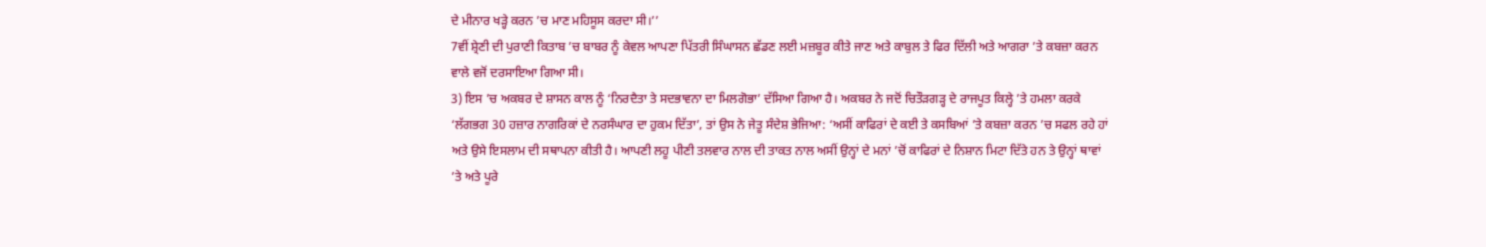ਦੇ ਮੀਨਾਰ ਖੜ੍ਹੇ ਕਰਨ ’ਚ ਮਾਣ ਮਹਿਸੂਸ ਕਰਦਾ ਸੀ।’’
7ਵੀਂ ਸ਼੍ਰੇਣੀ ਦੀ ਪੁਰਾਣੀ ਕਿਤਾਬ ’ਚ ਬਾਬਰ ਨੂੰ ਕੇਵਲ ਆਪਣਾ ਪਿੱਤਰੀ ਸਿੰਘਾਸਨ ਛੱਡਣ ਲਈ ਮਜ਼ਬੂਰ ਕੀਤੇ ਜਾਣ ਅਤੇ ਕਾਬੁਲ ਤੇ ਫਿਰ ਦਿੱਲੀ ਅਤੇ ਆਗਰਾ ’ਤੇ ਕਬਜ਼ਾ ਕਰਨ ਵਾਲੇ ਵਜੋਂ ਦਰਸਾਇਆ ਗਿਆ ਸੀ।
3) ਇਸ ’ਚ ਅਕਬਰ ਦੇ ਸ਼ਾਸਨ ਕਾਲ ਨੂੰ ‘ਨਿਰਦੈਤਾ ਤੇ ਸਦਭਾਵਨਾ ਦਾ ਮਿਲਗੋਭਾ’ ਦੱਸਿਆ ਗਿਆ ਹੈ। ਅਕਬਰ ਨੇ ਜਦੋਂ ਚਿਤੌੜਗੜ੍ਹ ਦੇ ਰਾਜਪੂਤ ਕਿਲ੍ਹੇ ’ਤੇ ਹਮਲਾ ਕਰਕੇ ‘ਲੱਗਭਗ 30 ਹਜ਼ਾਰ ਨਾਗਰਿਕਾਂ ਦੇ ਨਰਸੰਘਾਰ ਦਾ ਹੁਕਮ ਦਿੱਤਾ’, ਤਾਂ ਉਸ ਨੇ ਜੇਤੂ ਸੰਦੇਸ਼ ਭੇਜਿਆ: ‘ਅਸੀਂ ਕਾਫਿਰਾਂ ਦੇ ਕਈ ਤੇ ਕਸਬਿਆਂ ’ਤੇ ਕਬਜ਼ਾ ਕਰਨ ’ਚ ਸਫਲ ਰਹੇ ਹਾਂ ਅਤੇ ਉਸੇ ਇਸਲਾਮ ਦੀ ਸਥਾਪਨਾ ਕੀਤੀ ਹੈ। ਆਪਣੀ ਲਹੂ ਪੀਣੀ ਤਲਵਾਰ ਨਾਲ ਦੀ ਤਾਕਤ ਨਾਲ ਅਸੀਂ ਉਨ੍ਹਾਂ ਦੇ ਮਨਾਂ ’ਚੋਂ ਕਾਫਿਰਾਂ ਦੇ ਨਿਸ਼ਾਨ ਮਿਟਾ ਦਿੱਤੇ ਹਨ ਤੇ ਉਨ੍ਹਾਂ ਥਾਵਾਂ ’ਤੇ ਅਤੇ ਪੂਰੇ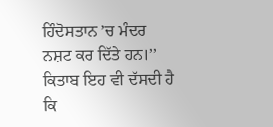ਹਿੰਦੋਸਤਾਨ ’ਚ ਮੰਦਰ ਨਸ਼ਟ ਕਰ ਦਿੱਤੇ ਹਨ।’’ ਕਿਤਾਬ ਇਹ ਵੀ ਦੱਸਦੀ ਹੈ ਕਿ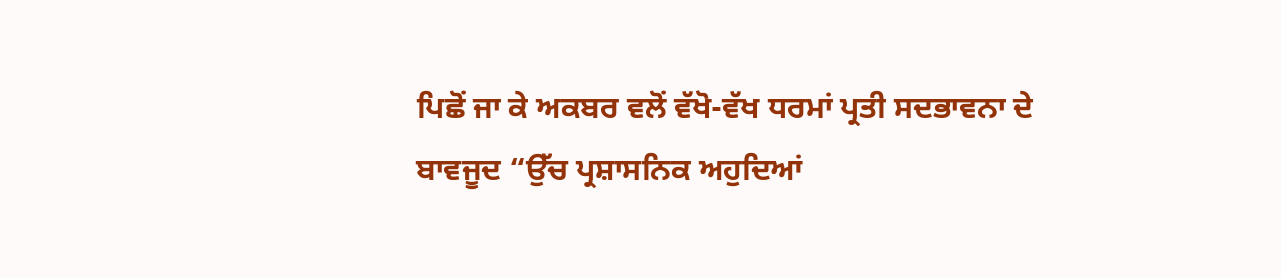ਪਿਛੋਂ ਜਾ ਕੇ ਅਕਬਰ ਵਲੋਂ ਵੱਖੋ-ਵੱਖ ਧਰਮਾਂ ਪ੍ਰਤੀ ਸਦਭਾਵਨਾ ਦੇ ਬਾਵਜੂਦ “ਉੱਚ ਪ੍ਰਸ਼ਾਸਨਿਕ ਅਹੁਦਿਆਂ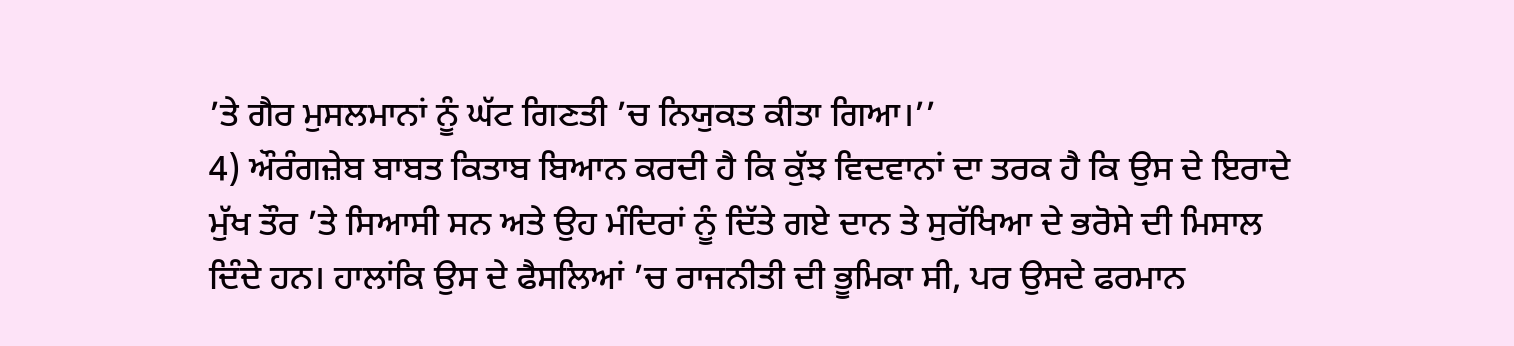’ਤੇ ਗੈਰ ਮੁਸਲਮਾਨਾਂ ਨੂੰ ਘੱਟ ਗਿਣਤੀ ’ਚ ਨਿਯੁਕਤ ਕੀਤਾ ਗਿਆ।’’
4) ਔਰੰਗਜ਼ੇਬ ਬਾਬਤ ਕਿਤਾਬ ਬਿਆਨ ਕਰਦੀ ਹੈ ਕਿ ਕੁੱਝ ਵਿਦਵਾਨਾਂ ਦਾ ਤਰਕ ਹੈ ਕਿ ਉਸ ਦੇ ਇਰਾਦੇ ਮੁੱਖ ਤੌਰ ’ਤੇ ਸਿਆਸੀ ਸਨ ਅਤੇ ਉਹ ਮੰਦਿਰਾਂ ਨੂੰ ਦਿੱਤੇ ਗਏ ਦਾਨ ਤੇ ਸੁਰੱਖਿਆ ਦੇ ਭਰੋਸੇ ਦੀ ਮਿਸਾਲ ਦਿੰਦੇ ਹਨ। ਹਾਲਾਂਕਿ ਉਸ ਦੇ ਫੈਸਲਿਆਂ ’ਚ ਰਾਜਨੀਤੀ ਦੀ ਭੂਮਿਕਾ ਸੀ, ਪਰ ਉਸਦੇ ਫਰਮਾਨ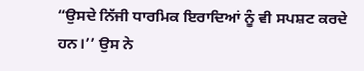“ਉਸਦੇ ਨਿੱਜੀ ਧਾਰਮਿਕ ਇਰਾਦਿਆਂ ਨੂੰ ਵੀ ਸਪਸ਼ਟ ਕਰਦੇ ਹਨ।’’ ਉਸ ਨੇ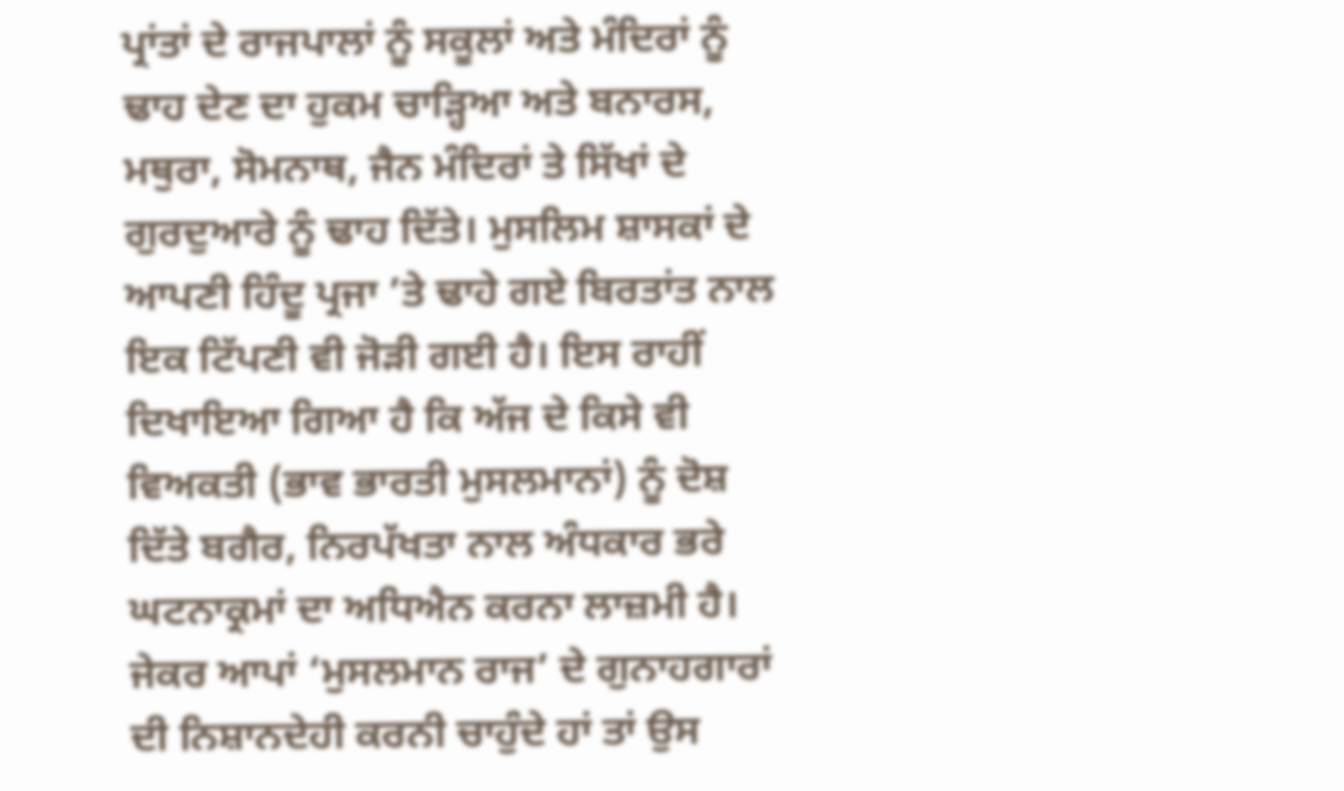ਪ੍ਰਾਂਤਾਂ ਦੇ ਰਾਜਪਾਲਾਂ ਨੂੰ ਸਕੂਲਾਂ ਅਤੇ ਮੰਦਿਰਾਂ ਨੂੰ ਢਾਹ ਦੇਣ ਦਾ ਹੁਕਮ ਚਾੜ੍ਹਿਆ ਅਤੇ ਬਨਾਰਸ, ਮਥੁਰਾ, ਸੋਮਨਾਥ, ਜੈਨ ਮੰਦਿਰਾਂ ਤੇ ਸਿੱਖਾਂ ਦੇ ਗੁਰਦੁਆਰੇ ਨੂੰ ਢਾਹ ਦਿੱਤੇ। ਮੁਸਲਿਮ ਸ਼ਾਸਕਾਂ ਦੇ ਆਪਣੀ ਹਿੰਦੂ ਪ੍ਰਜਾ ’ਤੇ ਢਾਹੇ ਗਏ ਬਿਰਤਾਂਤ ਨਾਲ ਇਕ ਟਿੱਪਣੀ ਵੀ ਜੋੜੀ ਗਈ ਹੈ। ਇਸ ਰਾਹੀਂ ਦਿਖਾਇਆ ਗਿਆ ਹੈ ਕਿ ਅੱਜ ਦੇ ਕਿਸੇ ਵੀ ਵਿਅਕਤੀ (ਭਾਵ ਭਾਰਤੀ ਮੁਸਲਮਾਨਾਂ) ਨੂੰ ਦੋਸ਼ ਦਿੱਤੇ ਬਗੈਰ, ਨਿਰਪੱਖਤਾ ਨਾਲ ਅੰਧਕਾਰ ਭਰੇ ਘਟਨਾਕ੍ਰਮਾਂ ਦਾ ਅਧਿਐਨ ਕਰਨਾ ਲਾਜ਼ਮੀ ਹੈ।
ਜੇਕਰ ਆਪਾਂ ‘ਮੁਸਲਮਾਨ ਰਾਜ’ ਦੇ ਗੁਨਾਹਗਾਰਾਂ ਦੀ ਨਿਸ਼ਾਨਦੇਹੀ ਕਰਨੀ ਚਾਹੁੰਦੇ ਹਾਂ ਤਾਂ ਉਸ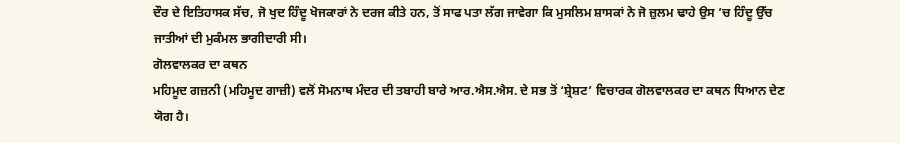ਦੌਰ ਦੇ ਇਤਿਹਾਸਕ ਸੱਚ, ਜੋ ਖੁਦ ਹਿੰਦੂ ਖੋਜਕਾਰਾਂ ਨੇ ਦਰਜ ਕੀਤੇ ਹਨ, ਤੋਂ ਸਾਫ ਪਤਾ ਲੱਗ ਜਾਵੇਗਾ ਕਿ ਮੁਸਲਿਮ ਸ਼ਾਸਕਾਂ ਨੇ ਜੋ ਜ਼ੁਲਮ ਢਾਹੇ ਉਸ ’ਚ ਹਿੰਦੂ ਉੱਚ ਜਾਤੀਆਂ ਦੀ ਮੁਕੰਮਲ ਭਾਗੀਦਾਰੀ ਸੀ।
ਗੋਲਵਾਲਕਰ ਦਾ ਕਥਨ
ਮਹਿਮੂਦ ਗਜ਼ਨੀ (ਮਹਿਮੂਦ ਗਾਜ਼ੀ) ਵਲੋਂ ਸੋਮਨਾਥ ਮੰਦਰ ਦੀ ਤਬਾਹੀ ਬਾਰੇ ਆਰ.ਐਸ.ਐਸ. ਦੇ ਸਭ ਤੋਂ ‘ਸ਼੍ਰੇਸ਼ਟ’ ਵਿਚਾਰਕ ਗੋਲਵਾਲਕਰ ਦਾ ਕਥਨ ਧਿਆਨ ਦੇਣ ਯੋਗ ਹੈ।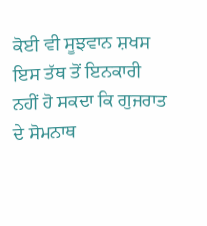ਕੋਈ ਵੀ ਸੂਝਵਾਨ ਸ਼ਖਸ ਇਸ ਤੱਥ ਤੋਂ ਇਨਕਾਰੀ ਨਹੀਂ ਹੋ ਸਕਦਾ ਕਿ ਗੁਜਰਾਤ ਦੇ ਸੋਮਨਾਥ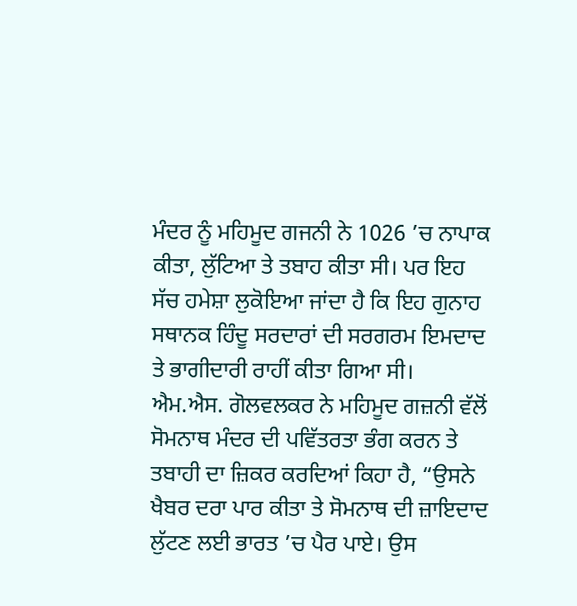ਮੰਦਰ ਨੂੰ ਮਹਿਮੂਦ ਗਜਨੀ ਨੇ 1026 ’ਚ ਨਾਪਾਕ ਕੀਤਾ, ਲੁੱਟਿਆ ਤੇ ਤਬਾਹ ਕੀਤਾ ਸੀ। ਪਰ ਇਹ ਸੱਚ ਹਮੇਸ਼ਾ ਲੁਕੋਇਆ ਜਾਂਦਾ ਹੈ ਕਿ ਇਹ ਗੁਨਾਹ ਸਥਾਨਕ ਹਿੰਦੂ ਸਰਦਾਰਾਂ ਦੀ ਸਰਗਰਮ ਇਮਦਾਦ ਤੇ ਭਾਗੀਦਾਰੀ ਰਾਹੀਂ ਕੀਤਾ ਗਿਆ ਸੀ।
ਐਮ.ਐਸ. ਗੋਲਵਲਕਰ ਨੇ ਮਹਿਮੂਦ ਗਜ਼ਨੀ ਵੱਲੋਂ ਸੋਮਨਾਥ ਮੰਦਰ ਦੀ ਪਵਿੱਤਰਤਾ ਭੰਗ ਕਰਨ ਤੇ ਤਬਾਹੀ ਦਾ ਜ਼ਿਕਰ ਕਰਦਿਆਂ ਕਿਹਾ ਹੈ, “ਉਸਨੇ ਖੈਬਰ ਦਰਾ ਪਾਰ ਕੀਤਾ ਤੇ ਸੋਮਨਾਥ ਦੀ ਜ਼ਾਇਦਾਦ ਲੁੱਟਣ ਲਈ ਭਾਰਤ ’ਚ ਪੈਰ ਪਾਏ। ਉਸ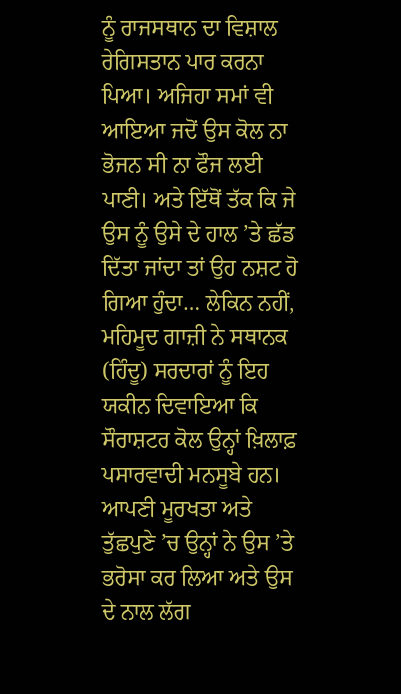ਨੂੰ ਰਾਜਸਥਾਨ ਦਾ ਵਿਸ਼ਾਲ ਰੇਗਿਸਤਾਨ ਪਾਰ ਕਰਨਾ ਪਿਆ। ਅਜਿਹਾ ਸਮਾਂ ਵੀ ਆਇਆ ਜਦੋਂ ਉਸ ਕੋਲ ਨਾ ਭੋਜਨ ਸੀ ਨਾ ਫੌਜ ਲਈ ਪਾਣੀ। ਅਤੇ ਇੱਥੋਂ ਤੱਕ ਕਿ ਜੇ ਉਸ ਨੂੰ ਉਸੇ ਦੇ ਹਾਲ ’ਤੇ ਛੱਡ ਦਿੱਤਾ ਜਾਂਦਾ ਤਾਂ ਉਹ ਨਸ਼ਟ ਹੋ ਗਿਆ ਹੁੰਦਾ… ਲੇਕਿਨ ਨਹੀਂ, ਮਹਿਮੂਦ ਗਾਜ਼ੀ ਨੇ ਸਥਾਨਕ (ਹਿੰਦੂ) ਸਰਦਾਰਾਂ ਨੂੰ ਇਹ ਯਕੀਨ ਦਿਵਾਇਆ ਕਿ ਸੌਰਾਸ਼ਟਰ ਕੋਲ ਉਨ੍ਹਾਂ ਖ਼ਿਲਾਫ਼ ਪਸਾਰਵਾਦੀ ਮਨਸੂਬੇ ਹਨ। ਆਪਣੀ ਮੂਰਖਤਾ ਅਤੇ ਤੁੱਛਪੁਣੇ ’ਚ ਉਨ੍ਹਾਂ ਨੇ ਉਸ ’ਤੇ ਭਰੋਸਾ ਕਰ ਲਿਆ ਅਤੇ ਉਸ ਦੇ ਨਾਲ ਲੱਗ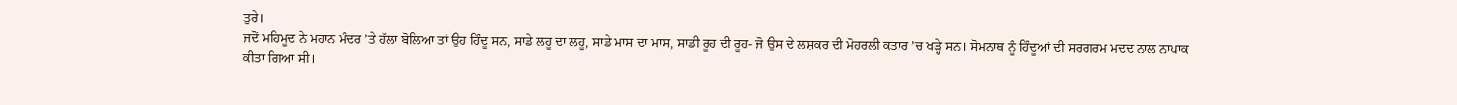ਤੁਰੇ।
ਜਦੋਂ ਮਹਿਮੂਦ ਨੇ ਮਹਾਨ ਮੰਦਰ ’ਤੇ ਹੱਲਾ ਬੋਲਿਆ ਤਾਂ ਉਹ ਹਿੰਦੂ ਸਨ, ਸਾਡੇ ਲਹੂ ਦਾ ਲਹੂ, ਸਾਡੇ ਮਾਸ ਦਾ ਮਾਸ, ਸਾਡੀ ਰੂਹ ਦੀ ਰੂਹ- ਜੋ ਉਸ ਦੇ ਲਸ਼ਕਰ ਦੀ ਮੋਹਰਲੀ ਕਤਾਰ ’ਚ ਖੜ੍ਹੇ ਸਨ। ਸੋਮਨਾਥ ਨੂੰ ਹਿੰਦੂਆਂ ਦੀ ਸਰਗਰਮ ਮਦਦ ਨਾਲ ਨਾਪਾਕ ਕੀਤਾ ਗਿਆ ਸੀ।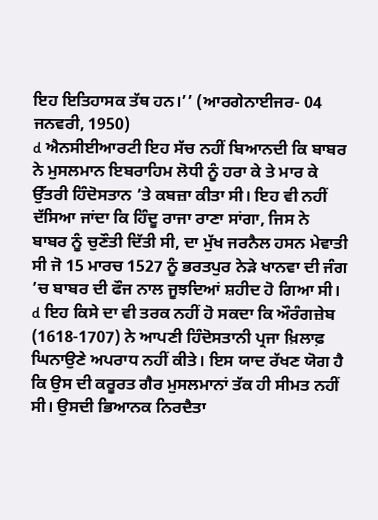ਇਹ ਇਤਿਹਾਸਕ ਤੱਥ ਹਨ।’’ (ਆਰਗੇਨਾਈਜਰ- 04 ਜਨਵਰੀ, 1950)
d ਐਨਸੀਈਆਰਟੀ ਇਹ ਸੱਚ ਨਹੀਂ ਬਿਆਨਦੀ ਕਿ ਬਾਬਰ ਨੇ ਮੁਸਲਮਾਨ ਇਬਰਾਹਿਮ ਲੋਧੀ ਨੂੰ ਹਰਾ ਕੇ ਤੇ ਮਾਰ ਕੇ ਉੱਤਰੀ ਹਿੰਦੋਸਤਾਨ ’ਤੇ ਕਬਜ਼ਾ ਕੀਤਾ ਸੀ। ਇਹ ਵੀ ਨਹੀਂ ਦੱਸਿਆ ਜਾਂਦਾ ਕਿ ਹਿੰਦੂ ਰਾਜਾ ਰਾਣਾ ਸਾਂਗਾ, ਜਿਸ ਨੇ ਬਾਬਰ ਨੂੰ ਚੁਣੌਤੀ ਦਿੱਤੀ ਸੀ, ਦਾ ਮੁੱਖ ਜਰਨੈਲ ਹਸਨ ਮੇਵਾਤੀ ਸੀ ਜੋ 15 ਮਾਰਚ 1527 ਨੂੰ ਭਰਤਪੁਰ ਨੇੜੇ ਖਾਨਵਾ ਦੀ ਜੰਗ ’ਚ ਬਾਬਰ ਦੀ ਫੌਜ ਨਾਲ ਜੂਝਦਿਆਂ ਸ਼ਹੀਦ ਹੋ ਗਿਆ ਸੀ।
d ਇਹ ਕਿਸੇ ਦਾ ਵੀ ਤਰਕ ਨਹੀਂ ਹੋ ਸਕਦਾ ਕਿ ਔਰੰਗਜ਼ੇਬ (1618-1707) ਨੇ ਆਪਣੀ ਹਿੰਦੋਸਤਾਨੀ ਪ੍ਰਜਾ ਖ਼ਿਲਾਫ਼ ਘਿਨਾਉਣੇ ਅਪਰਾਧ ਨਹੀਂ ਕੀਤੇ। ਇਸ ਯਾਦ ਰੱਖਣ ਯੋਗ ਹੈ ਕਿ ਉਸ ਦੀ ਕਰੂਰਤ ਗੈਰ ਮੁਸਲਮਾਨਾਂ ਤੱਕ ਹੀ ਸੀਮਤ ਨਹੀਂ ਸੀ। ਉਸਦੀ ਭਿਆਨਕ ਨਿਰਦੈਤਾ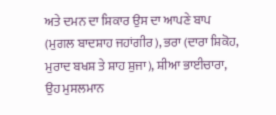ਅਤੇ ਦਮਨ ਦਾ ਸ਼ਿਕਾਰ ਉਸ ਦਾ ਆਪਣੇ ਬਾਪ (ਮੁਗਲ ਬਾਦਸ਼ਾਹ ਜਹਾਂਗੀਰ), ਭਰਾ (ਦਾਰਾ ਸ਼ਿਕੋਹ, ਮੁਰਾਦ ਬਖਸ਼ ਤੇ ਸ਼ਾਹ ਸ਼ੁਜਾ), ਸ਼ੀਆ ਭਾਈਚਾਰਾ, ਉਹ ਮੁਸਲਮਾਨ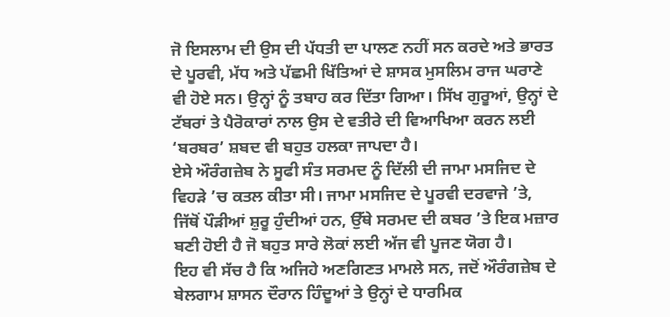ਜੋ ਇਸਲਾਮ ਦੀ ਉਸ ਦੀ ਪੱਧਤੀ ਦਾ ਪਾਲਣ ਨਹੀਂ ਸਨ ਕਰਦੇ ਅਤੇ ਭਾਰਤ ਦੇ ਪੂਰਵੀ, ਮੱਧ ਅਤੇ ਪੱਛਮੀ ਖਿੱਤਿਆਂ ਦੇ ਸ਼ਾਸਕ ਮੁਸਲਿਮ ਰਾਜ ਘਰਾਣੇ ਵੀ ਹੋਏ ਸਨ। ਉਨ੍ਹਾਂ ਨੂੰ ਤਬਾਹ ਕਰ ਦਿੱਤਾ ਗਿਆ। ਸਿੱਖ ਗੁਰੂਆਂ, ਉਨ੍ਹਾਂ ਦੇ ਟੱਬਰਾਂ ਤੇ ਪੈਰੋਕਾਰਾਂ ਨਾਲ ਉਸ ਦੇ ਵਤੀਰੇ ਦੀ ਵਿਆਖਿਆ ਕਰਨ ਲਈ ‘ਬਰਬਰ’ ਸ਼ਬਦ ਵੀ ਬਹੁਤ ਹਲਕਾ ਜਾਪਦਾ ਹੈ।
ਏਸੇ ਔਰੰਗਜ਼ੇਬ ਨੇ ਸੂਫੀ ਸੰਤ ਸਰਮਦ ਨੂੰ ਦਿੱਲੀ ਦੀ ਜਾਮਾ ਮਸਜਿਦ ਦੇ ਵਿਹੜੇ ’ਚ ਕਤਲ ਕੀਤਾ ਸੀ। ਜਾਮਾ ਮਸਜਿਦ ਦੇ ਪੂਰਵੀ ਦਰਵਾਜੇ ’ਤੇ, ਜਿੱਥੋਂ ਪੌੜੀਆਂ ਸ਼ੁਰੂ ਹੁੰਦੀਆਂ ਹਨ, ਉੱਥੇ ਸਰਮਦ ਦੀ ਕਬਰ ’ਤੇ ਇਕ ਮਜ਼ਾਰ ਬਣੀ ਹੋਈ ਹੈ ਜੋ ਬਹੁਤ ਸਾਰੇ ਲੋਕਾਂ ਲਈ ਅੱਜ ਵੀ ਪੂਜਣ ਯੋਗ ਹੈ।
ਇਹ ਵੀ ਸੱਚ ਹੈ ਕਿ ਅਜਿਹੇ ਅਣਗਿਣਤ ਮਾਮਲੇ ਸਨ, ਜਦੋਂ ਔਰੰਗਜ਼ੇਬ ਦੇ ਬੇਲਗਾਮ ਸ਼ਾਸਨ ਦੌਰਾਨ ਹਿੰਦੂਆਂ ਤੇ ਉਨ੍ਹਾਂ ਦੇ ਧਾਰਮਿਕ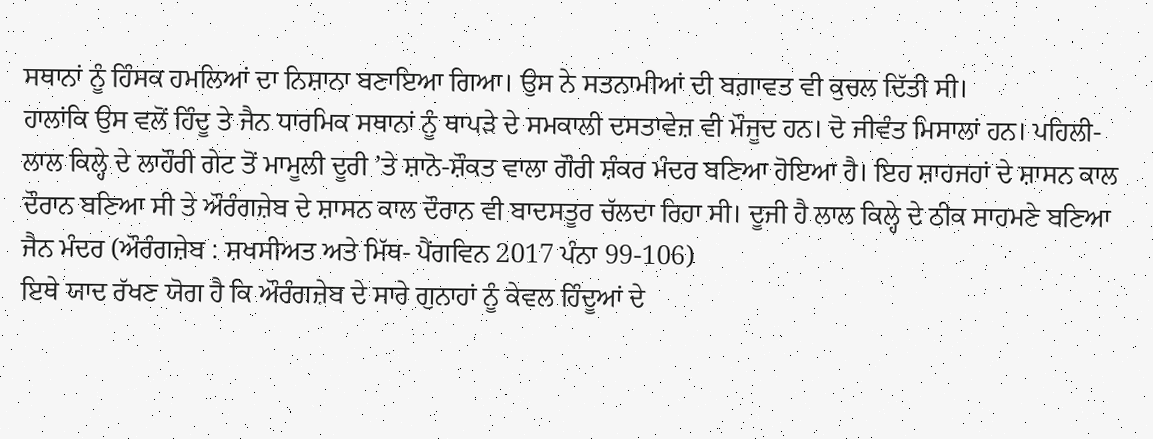ਸਥਾਨਾਂ ਨੂੰ ਹਿੰਸਕ ਹਮਲਿਆਂ ਦਾ ਨਿਸ਼ਾਨਾ ਬਣਾਇਆ ਗਿਆ। ਉਸ ਨੇ ਸਤਨਾਮੀਆਂ ਦੀ ਬਗ਼ਾਵਤ ਵੀ ਕੁਚਲ ਦਿੱਤੀ ਸੀ।
ਹਾਲਾਂਕਿ ਉਸ ਵਲੋਂ ਹਿੰਦੂ ਤੇ ਜੈਨ ਧਾਰਮਿਕ ਸਥਾਨਾਂ ਨੂੰ ਥਾਪੜੇ ਦੇ ਸਮਕਾਲੀ ਦਸਤਾਵੇਜ਼ ਵੀ ਮੌਜੂਦ ਹਨ। ਦੋ ਜੀਵੰਤ ਮਿਸਾਲਾਂ ਹਨ। ਪਹਿਲੀ- ਲਾਲ ਕਿਲ੍ਹੇ ਦੇ ਲਾਹੌਰੀ ਗੇਟ ਤੋਂ ਮਾਮੂਲੀ ਦੂਰੀ ’ਤੇ ਸ਼ਾਨੋ-ਸ਼ੌਕਤ ਵਾਲਾ ਗੌਰੀ ਸ਼ੰਕਰ ਮੰਦਰ ਬਣਿਆ ਹੋਇਆ ਹੈ। ਇਹ ਸ਼ਾਹਜਹਾਂ ਦੇ ਸ਼ਾਸਨ ਕਾਲ ਦੌਰਾਨ ਬਣਿਆ ਸੀ ਤੇ ਔਰੰਗਜ਼ੇਬ ਦੇ ਸ਼ਾਸਨ ਕਾਲ ਦੌਰਾਨ ਵੀ ਬਾਦਸਤੂਰ ਚੱਲਦਾ ਰਿਹਾ ਸੀ। ਦੂਜੀ ਹੈ ਲਾਲ ਕਿਲ੍ਹੇ ਦੇ ਠੀਕ ਸਾਹਮਣੇ ਬਣਿਆ ਜੈਨ ਮੰਦਰ (ਔਰੰਗਜ਼ੇਬ : ਸ਼ਖਸੀਅਤ ਅਤੇ ਮਿੱਥ- ਪੈਂਗਵਿਨ 2017 ਪੰਨਾ 99-106)
ਇਥੇ ਯਾਦ ਰੱਖਣ ਯੋਗ ਹੈ ਕਿ ਔਰੰਗਜ਼ੇਬ ਦੇ ਸਾਰੇ ਗੁਨਾਹਾਂ ਨੂੰ ਕੇਵਲ ਹਿੰਦੂਆਂ ਦੇ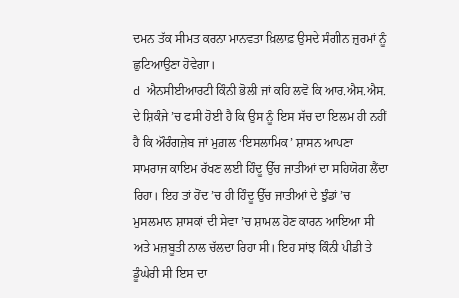ਦਮਨ ਤੱਕ ਸੀਮਤ ਕਰਨਾ ਮਾਨਵਤਾ ਖ਼ਿਲਾਫ਼ ਉਸਦੇ ਸੰਗੀਨ ਜ਼ੁਰਮਾਂ ਨੂੰ ਛੁਟਿਆਉਣਾ ਹੋਵੇਗਾ।
d ਐਨਸੀਈਆਰਟੀ ਕਿੰਨੀ ਭੋਲੀ ਜਾਂ ਕਹਿ ਲਵੋ ਕਿ ਆਰ.ਐਸ.ਐਸ. ਦੇ ਸ਼ਿਕੰਜੇ ’ਚ ਫਸੀ ਹੋਈ ਹੈ ਕਿ ਉਸ ਨੂੰ ਇਸ ਸੱਚ ਦਾ ਇਲਮ ਹੀ ਨਹੀਂ ਹੈ ਕਿ ਔਰੰਗਜ਼ੇਬ ਜਾਂ ਮੁਗ਼ਲ ‘ਇਸਲਾਮਿਕ’ ਸ਼ਾਸਨ ਆਪਣਾ ਸਾਮਰਾਜ ਕਾਇਮ ਰੱਖਣ ਲਈ ਹਿੰਦੂ ਉੱਚ ਜਾਤੀਆਂ ਦਾ ਸਹਿਯੋਗ ਲੈਂਦਾ ਰਿਹਾ। ਇਹ ਤਾਂ ਹੋਂਦ ’ਚ ਹੀ ਹਿੰਦੂ ਉੱਚ ਜਾਤੀਆਂ ਦੇ ਝੁੰਡਾਂ ’ਚ ਮੁਸਲਮਾਨ ਸ਼ਾਸਕਾਂ ਦੀ ਸੇਵਾ ’ਚ ਸ਼ਾਮਲ ਹੋਣ ਕਾਰਨ ਆਇਆ ਸੀ ਅਤੇ ਮਜ਼ਬੂਤੀ ਨਾਲ ਚੱਲਦਾ ਰਿਹਾ ਸੀ। ਇਹ ਸਾਂਝ ਕਿੰਨੀ ਪੀਡੀ ਤੇ ਡੂੰਘੇਰੀ ਸੀ ਇਸ ਦਾ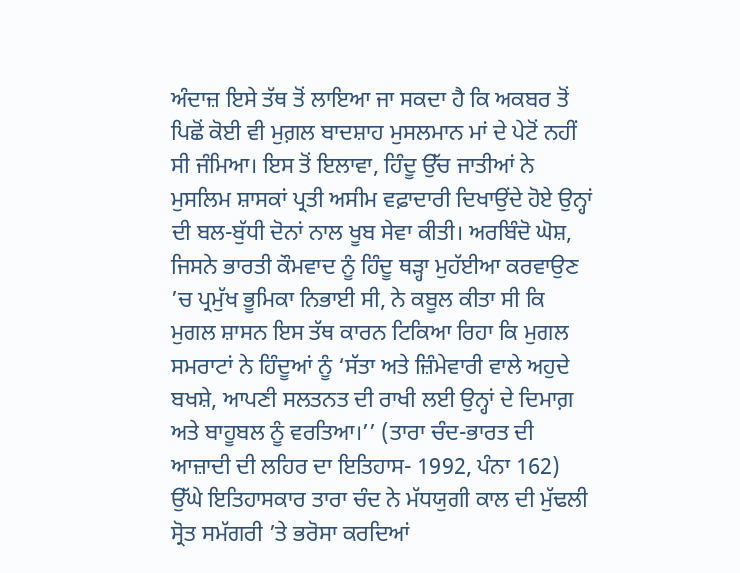ਅੰਦਾਜ਼ ਇਸੇ ਤੱਥ ਤੋਂ ਲਾਇਆ ਜਾ ਸਕਦਾ ਹੈ ਕਿ ਅਕਬਰ ਤੋਂ ਪਿਛੋਂ ਕੋਈ ਵੀ ਮੁਗ਼ਲ ਬਾਦਸ਼ਾਹ ਮੁਸਲਮਾਨ ਮਾਂ ਦੇ ਪੇਟੋਂ ਨਹੀਂ ਸੀ ਜੰਮਿਆ। ਇਸ ਤੋਂ ਇਲਾਵਾ, ਹਿੰਦੂ ਉੱਚ ਜਾਤੀਆਂ ਨੇ ਮੁਸਲਿਮ ਸ਼ਾਸਕਾਂ ਪ੍ਰਤੀ ਅਸੀਮ ਵਫ਼ਾਦਾਰੀ ਦਿਖਾਉਂਦੇ ਹੋਏ ਉਨ੍ਹਾਂ ਦੀ ਬਲ-ਬੁੱਧੀ ਦੋਨਾਂ ਨਾਲ ਖੂਬ ਸੇਵਾ ਕੀਤੀ। ਅਰਬਿੰਦੋ ਘੋਸ਼, ਜਿਸਨੇ ਭਾਰਤੀ ਕੌਮਵਾਦ ਨੂੰ ਹਿੰਦੂ ਥੜ੍ਹਾ ਮੁਹੱਈਆ ਕਰਵਾਉਣ ’ਚ ਪ੍ਰਮੁੱਖ ਭੂਮਿਕਾ ਨਿਭਾਈ ਸੀ, ਨੇ ਕਬੂਲ ਕੀਤਾ ਸੀ ਕਿ ਮੁਗਲ ਸ਼ਾਸਨ ਇਸ ਤੱਥ ਕਾਰਨ ਟਿਕਿਆ ਰਿਹਾ ਕਿ ਮੁਗਲ ਸਮਰਾਟਾਂ ਨੇ ਹਿੰਦੂਆਂ ਨੂੰ ‘ਸੱਤਾ ਅਤੇ ਜ਼ਿੰਮੇਵਾਰੀ ਵਾਲੇ ਅਹੁਦੇ ਬਖਸ਼ੇ, ਆਪਣੀ ਸਲਤਨਤ ਦੀ ਰਾਖੀ ਲਈ ਉਨ੍ਹਾਂ ਦੇ ਦਿਮਾਗ਼ ਅਤੇ ਬਾਹੂਬਲ ਨੂੰ ਵਰਤਿਆ।’’ (ਤਾਰਾ ਚੰਦ-ਭਾਰਤ ਦੀ ਆਜ਼ਾਦੀ ਦੀ ਲਹਿਰ ਦਾ ਇਤਿਹਾਸ- 1992, ਪੰਨਾ 162)
ਉੱਘੇ ਇਤਿਹਾਸਕਾਰ ਤਾਰਾ ਚੰਦ ਨੇ ਮੱਧਯੁਗੀ ਕਾਲ ਦੀ ਮੁੱਢਲੀ ਸ੍ਰੋਤ ਸਮੱਗਰੀ ’ਤੇ ਭਰੋਸਾ ਕਰਦਿਆਂ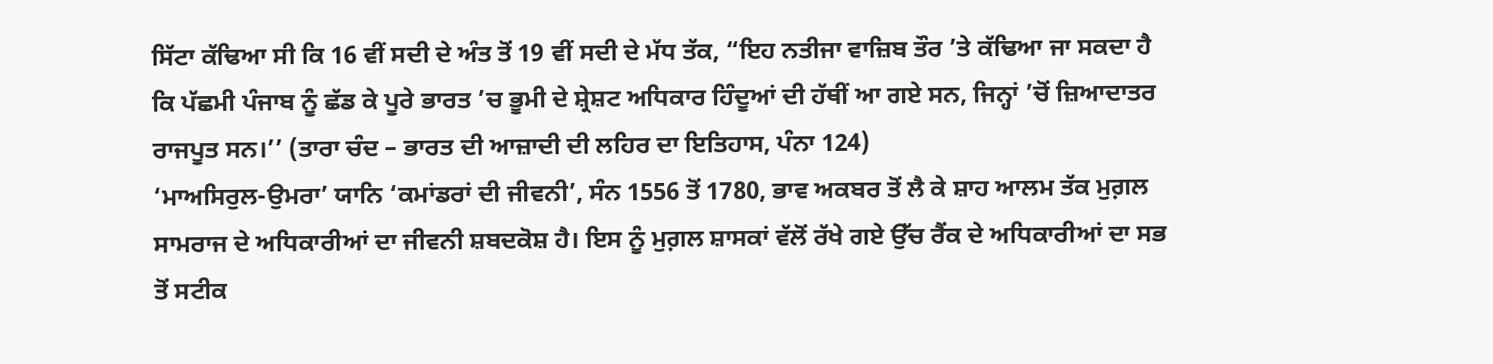ਸਿੱਟਾ ਕੱਢਿਆ ਸੀ ਕਿ 16 ਵੀਂ ਸਦੀ ਦੇ ਅੰਤ ਤੋਂ 19 ਵੀਂ ਸਦੀ ਦੇ ਮੱਧ ਤੱਕ, “ਇਹ ਨਤੀਜਾ ਵਾਜ਼ਿਬ ਤੌਰ ’ਤੇ ਕੱਢਿਆ ਜਾ ਸਕਦਾ ਹੈ ਕਿ ਪੱਛਮੀ ਪੰਜਾਬ ਨੂੰ ਛੱਡ ਕੇ ਪੂਰੇ ਭਾਰਤ ’ਚ ਭੂਮੀ ਦੇ ਸ਼੍ਰੇਸ਼ਟ ਅਧਿਕਾਰ ਹਿੰਦੂਆਂ ਦੀ ਹੱਥੀਂ ਆ ਗਏ ਸਨ, ਜਿਨ੍ਹਾਂ ’ਚੋਂ ਜ਼ਿਆਦਾਤਰ ਰਾਜਪੂਤ ਸਨ।’’ (ਤਾਰਾ ਚੰਦ – ਭਾਰਤ ਦੀ ਆਜ਼ਾਦੀ ਦੀ ਲਹਿਰ ਦਾ ਇਤਿਹਾਸ, ਪੰਨਾ 124)
‘ਮਾਅਸਿਰੁਲ-ਉਮਰਾ’ ਯਾਨਿ ‘ਕਮਾਂਡਰਾਂ ਦੀ ਜੀਵਨੀ’, ਸੰਨ 1556 ਤੋਂ 1780, ਭਾਵ ਅਕਬਰ ਤੋਂ ਲੈ ਕੇ ਸ਼ਾਹ ਆਲਮ ਤੱਕ ਮੁਗ਼ਲ ਸਾਮਰਾਜ ਦੇ ਅਧਿਕਾਰੀਆਂ ਦਾ ਜੀਵਨੀ ਸ਼ਬਦਕੋਸ਼ ਹੈ। ਇਸ ਨੂੰ ਮੁਗ਼ਲ ਸ਼ਾਸਕਾਂ ਵੱਲੋਂ ਰੱਖੇ ਗਏ ਉੱਚ ਰੈਂਕ ਦੇ ਅਧਿਕਾਰੀਆਂ ਦਾ ਸਭ ਤੋਂ ਸਟੀਕ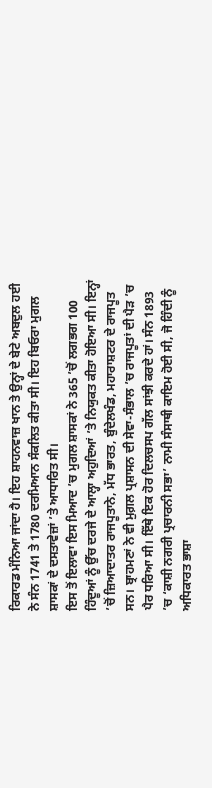ਰਿਕਾਰਡ ਮੰਨਿਆ ਜਾਂਦਾ ਹੈ। ਇਹ ਸ਼ਾਹਨਵਾਜ਼ ਖਾਨ ਤੇ ਉਨ੍ਹਾਂ ਦੇ ਬੇਟੇ ਅਬਦੁਲ ਹਈ ਨੇ ਸੰਨ 1741 ਤੇ 1780 ਦਰਮਿਆਨ ਸੰਕਲਿਤ ਕੀਤਾ ਸੀ। ਇਹ ਬਿਓਰਾ ਮੁਗਲ ਸ਼ਾਸਕਾਂ ਦੇ ਦਸਤਾਵੇਜ਼ਾਂ ’ਤੇ ਆਧਾਰਿਤ ਸੀ।
ਇਸ ਤੋਂ ਇਲਾਵਾ ਇਸ ਮਿਆਦ ’ਚ ਮੁਗਲ ਸ਼ਾਸਕਾਂ ਨੇ 365 ’ਚੋਂ ਲਗਭਗ 100 ਹਿੰਦੂਆਂ ਨੂੰ ਉੱਚ ਦਰਜੇ ਦੇ ਆਲ੍ਹਾ ਅਹੁਦਿਆਂ ’ਤੇ ਨਿਯੁਕਤ ਕੀਤਾ ਹੋਇਆ ਸੀ। ਇਨ੍ਹਾਂ ’ਚੋਂ ਜ਼ਿਆਦਾਤਰ ਰਾਜਪੂਤਾਨੇ, ਮੱਧ ਭਾਰਤ, ਬੁੰਦੇਲਖੰਡ, ਮਹਾਰਾਸ਼ਟਰ ਦੇ ਰਾਜਪੂਤ ਸਨ। ਬ੍ਰਾਹਮਣਾਂ ਨੇ ਵੀ ਮੁਗ਼ਲ ਪ੍ਰਸ਼ਾਸਨ ਦੀ ਸੇਵਾ-ਸੰਭਾਲ ’ਚ ਰਾਜਪੂਤਾਂ ਦੀ ਪੈੜ ’ਚ ਪੈਰ ਧਰਿਆ ਸੀ। ਇੱਥੇ ਇਕ ਹੋਰ ਦਿਲਚਸਪ ਗੱਲ ਸਾਂਝੀ ਕਰਦੇ ਹਾਂ। ਸੰਨ 1893 ’ਚ ‘ਕਾਸ਼ੀ ਨਗਰੀ ਪ੍ਰਚਾਰਨੀ ਸਭਾ’ ਨਾਮੀ ਸੰਸਾਥੀ ਕਾਇਮ ਹੋਈ ਸੀ, ਜੋ ਹਿੰਦੀ ਨੂੰ ਅਧਿਕਾਰਤ ਭਾਸ਼ਾ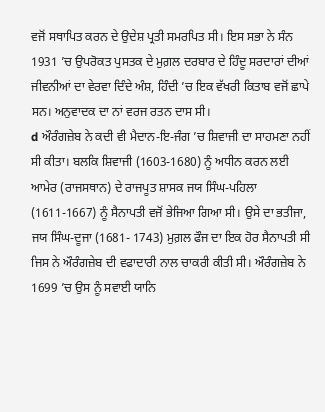ਵਜੋਂ ਸਥਾਪਿਤ ਕਰਨ ਦੇ ਉਦੇਸ਼ ਪ੍ਰਤੀ ਸਮਰਪਿਤ ਸੀ। ਇਸ ਸਭਾ ਨੇ ਸੰਨ 1931 ’ਚ ਉਪਰੋਕਤ ਪੁਸਤਕ ਦੇ ਮੁਗ਼ਲ ਦਰਬਾਰ ਦੇ ਹਿੰਦੂ ਸਰਦਾਰਾਂ ਦੀਆਂ ਜੀਵਨੀਆਂ ਦਾ ਵੇਰਵਾ ਦਿੰਦੇ ਅੰਸ਼, ਹਿੰਦੀ ’ਚ ਇਕ ਵੱਖਰੀ ਕਿਤਾਬ ਵਜੋਂ ਛਾਪੇ ਸਨ। ਅਨੁਵਾਦਕ ਦਾ ਨਾਂ ਵਰਜ ਰਤਨ ਦਾਸ ਸੀ।
d ਔਰੰਗਜ਼ੇਬ ਨੇ ਕਦੀ ਵੀ ਮੈਦਾਨ-ਇ-ਜੰਗ ’ਚ ਸ਼ਿਵਾਜੀ ਦਾ ਸਾਹਮਣਾ ਨਹੀਂ ਸੀ ਕੀਤਾ। ਬਲਕਿ ਸ਼ਿਵਾਜੀ (1603-1680) ਨੂੰ ਅਧੀਨ ਕਰਨ ਲਈ ਆਮੇਰ (ਰਾਜਸਥਾਨ) ਦੇ ਰਾਜਪੂਤ ਸ਼ਾਸਕ ਜਯ ਸਿੰਘ-ਪਹਿਲਾ (1611-1667) ਨੂੰ ਸੈਨਾਪਤੀ ਵਜੋਂ ਭੇਜਿਆ ਗਿਆ ਸੀ। ਉਸੇ ਦਾ ਭਤੀਜਾ, ਜਯ ਸਿੰਘ-ਦੂਜਾ (1681- 1743) ਮੁਗ਼ਲ ਫੌਜ ਦਾ ਇਕ ਹੋਰ ਸੈਨਾਪਤੀ ਸੀ ਜਿਸ ਨੇ ਔਰੰਗਜ਼ੇਬ ਦੀ ਵਫਾਦਾਰੀ ਨਾਲ ਚਾਕਰੀ ਕੀਤੀ ਸੀ। ਔਰੰਗਜ਼ੇਬ ਨੇ 1699 ’ਚ ਉਸ ਨੂੰ ਸਵਾਈ ਯਾਨਿ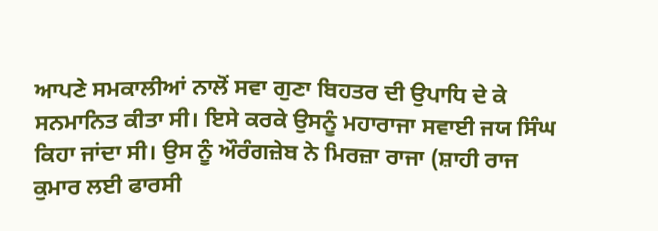ਆਪਣੇ ਸਮਕਾਲੀਆਂ ਨਾਲੋਂ ਸਵਾ ਗੁਣਾ ਬਿਹਤਰ ਦੀ ਉਪਾਧਿ ਦੇ ਕੇ ਸਨਮਾਨਿਤ ਕੀਤਾ ਸੀ। ਇਸੇ ਕਰਕੇ ਉਸਨੂੰ ਮਹਾਰਾਜਾ ਸਵਾਈ ਜਯ ਸਿੰਘ ਕਿਹਾ ਜਾਂਦਾ ਸੀ। ਉਸ ਨੂੰ ਔਰੰਗਜ਼ੇਬ ਨੇ ਮਿਰਜ਼ਾ ਰਾਜਾ (ਸ਼ਾਹੀ ਰਾਜ ਕੁਮਾਰ ਲਈ ਫਾਰਸੀ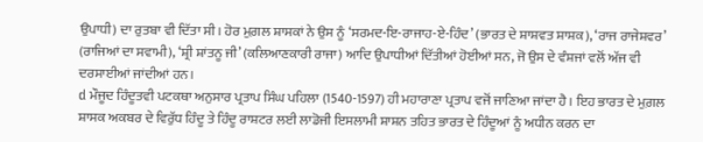ਉਪਾਧੀ) ਦਾ ਰੁਤਬਾ ਵੀ ਦਿੱਤਾ ਸੀ। ਹੋਰ ਮੁਗ਼ਲ ਸ਼ਾਸਕਾਂ ਨੇ ਉਸ ਨੂੰ ‘ਸਰਮਦ-ਇ-ਰਾਜਾਹ-ਏ-ਹਿੰਦ’ (ਭਾਰਤ ਦੇ ਸ਼ਾਸ਼ਵਤ ਸ਼ਾਸ਼ਕ), ‘ਰਾਜ ਰਾਜੇਸ਼ਵਰ’ (ਰਾਜਿਆਂ ਦਾ ਸਵਾਮੀ), ‘ਸ਼੍ਰੀ ਸ਼ਾਂਤਨੂ ਜੀ’ (ਕਲਿਆਣਕਾਰੀ ਰਾਜਾ) ਆਦਿ ਉਪਾਧੀਆਂ ਦਿੱਤੀਆਂ ਹੋਈਆਂ ਸਨ, ਜੋ ਉਸ ਦੇ ਵੰਸ਼ਜਾਂ ਵਲੋਂ ਅੱਜ ਵੀ ਦਰਸਾਈਆਂ ਜਾਂਦੀਆਂ ਹਨ।
d ਮੌਜੂਦ ਹਿੰਦੂਤਵੀ ਪਟਕਥਾ ਅਨੁਸਾਰ ਪ੍ਰਤਾਪ ਸਿੰਘ ਪਹਿਲਾ (1540-1597) ਹੀ ਮਹਾਰਾਣਾ ਪ੍ਰਤਾਪ ਵਜੋਂ ਜਾਣਿਆ ਜਾਂਦਾ ਹੈ। ਇਹ ਭਾਰਤ ਦੇ ਮੁਗ਼ਲ ਸ਼ਾਸਕ ਅਕਬਰ ਦੇ ਵਿਰੁੱਧ ਹਿੰਦੂ ਤੇ ਹਿੰਦੂ ਰਾਸ਼ਟਰ ਲਈ ਲਾਡੋਜੀ ਇਸਲਾਮੀ ਸ਼ਾਸ਼ਨ ਤਹਿਤ ਭਾਰਤ ਦੇ ਹਿੰਦੂਆਂ ਨੂੰ ਅਧੀਨ ਕਰਨ ਦਾ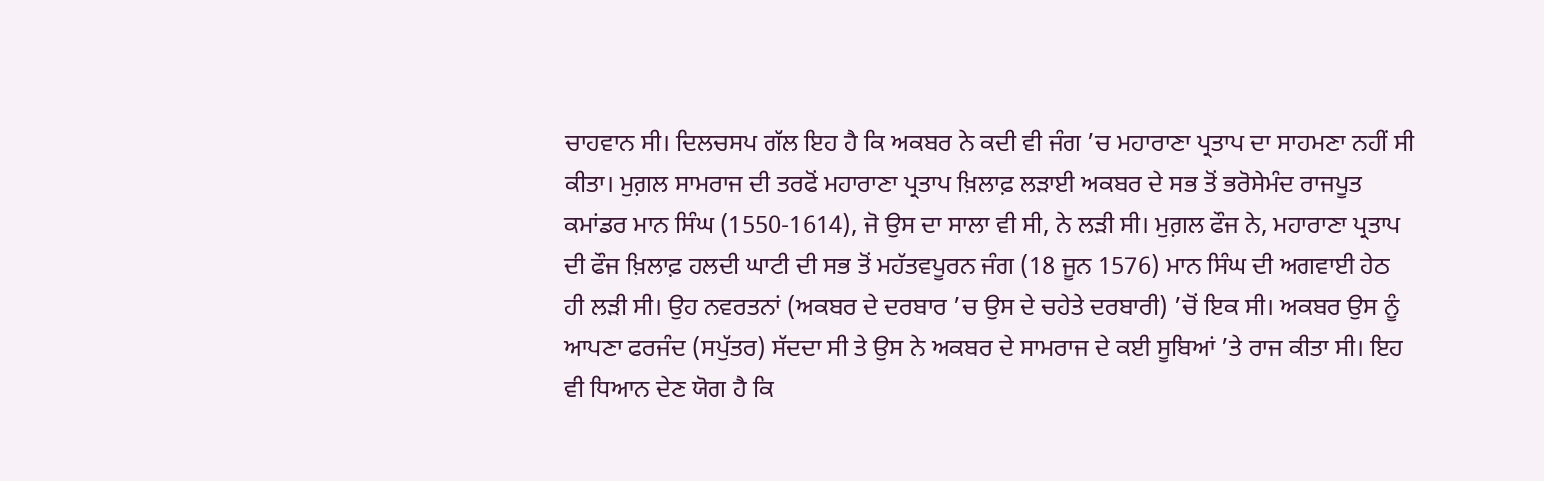ਚਾਹਵਾਨ ਸੀ। ਦਿਲਚਸਪ ਗੱਲ ਇਹ ਹੈ ਕਿ ਅਕਬਰ ਨੇ ਕਦੀ ਵੀ ਜੰਗ ’ਚ ਮਹਾਰਾਣਾ ਪ੍ਰਤਾਪ ਦਾ ਸਾਹਮਣਾ ਨਹੀਂ ਸੀ ਕੀਤਾ। ਮੁਗ਼ਲ ਸਾਮਰਾਜ ਦੀ ਤਰਫੋਂ ਮਹਾਰਾਣਾ ਪ੍ਰਤਾਪ ਖ਼ਿਲਾਫ਼ ਲੜਾਈ ਅਕਬਰ ਦੇ ਸਭ ਤੋਂ ਭਰੋਸੇਮੰਦ ਰਾਜਪੂਤ ਕਮਾਂਡਰ ਮਾਨ ਸਿੰਘ (1550-1614), ਜੋ ਉਸ ਦਾ ਸਾਲਾ ਵੀ ਸੀ, ਨੇ ਲੜੀ ਸੀ। ਮੁਗ਼ਲ ਫੌਜ ਨੇ, ਮਹਾਰਾਣਾ ਪ੍ਰਤਾਪ ਦੀ ਫੌਜ ਖ਼ਿਲਾਫ਼ ਹਲਦੀ ਘਾਟੀ ਦੀ ਸਭ ਤੋਂ ਮਹੱਤਵਪੂਰਨ ਜੰਗ (18 ਜੂਨ 1576) ਮਾਨ ਸਿੰਘ ਦੀ ਅਗਵਾਈ ਹੇਠ ਹੀ ਲੜੀ ਸੀ। ਉਹ ਨਵਰਤਨਾਂ (ਅਕਬਰ ਦੇ ਦਰਬਾਰ ’ਚ ਉਸ ਦੇ ਚਹੇਤੇ ਦਰਬਾਰੀ) ’ਚੋਂ ਇਕ ਸੀ। ਅਕਬਰ ਉਸ ਨੂੰ ਆਪਣਾ ਫਰਜੰਦ (ਸਪੁੱਤਰ) ਸੱਦਦਾ ਸੀ ਤੇ ਉਸ ਨੇ ਅਕਬਰ ਦੇ ਸਾਮਰਾਜ ਦੇ ਕਈ ਸੂਬਿਆਂ ’ਤੇ ਰਾਜ ਕੀਤਾ ਸੀ। ਇਹ ਵੀ ਧਿਆਨ ਦੇਣ ਯੋਗ ਹੈ ਕਿ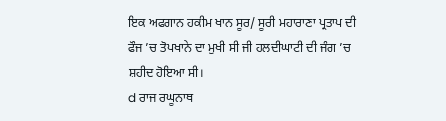ਇਕ ਅਫਗਾਨ ਹਕੀਮ ਖਾਨ ਸੂਰ/ ਸੂਰੀ ਮਹਾਰਾਣਾ ਪ੍ਰਤਾਪ ਦੀ ਫੌਜ ’ਚ ਤੋਪਖਾਨੇ ਦਾ ਮੁਖੀ ਸੀ ਜੀ ਹਲਦੀਘਾਟੀ ਦੀ ਜੰਗ ’ਚ ਸ਼ਹੀਦ ਹੋਇਆ ਸੀ।
d ਰਾਜ ਰਘੂਨਾਥ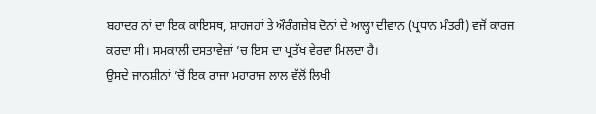ਬਹਾਦਰ ਨਾਂ ਦਾ ਇਕ ਕਾਇਸਥ, ਸ਼ਾਹਜਹਾਂ ਤੇ ਔਰੰਗਜ਼ੇਬ ਦੋਨਾਂ ਦੇ ਆਲ੍ਹਾ ਦੀਵਾਨ (ਪ੍ਰਧਾਨ ਮੰਤਰੀ) ਵਜੋਂ ਕਾਰਜ ਕਰਦਾ ਸੀ। ਸਮਕਾਲੀ ਦਸਤਾਵੇਜ਼ਾਂ ’ਚ ਇਸ ਦਾ ਪ੍ਰਤੱਖ ਵੇਰਵਾ ਮਿਲਦਾ ਹੈ।
ਉਸਦੇ ਜਾਨਸ਼ੀਨਾਂ ’ਚੋਂ ਇਕ ਰਾਜਾ ਮਹਾਰਾਜ ਲਾਲ ਵੱਲੋਂ ਲਿਖੀ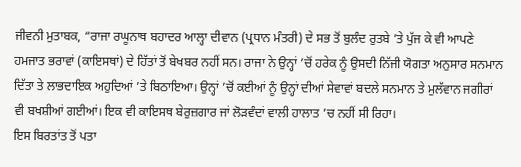ਜੀਵਨੀ ਮੁਤਾਬਕ, “ਰਾਜਾ ਰਘੂਨਾਥ ਬਹਾਦਰ ਆਲ੍ਹਾ ਦੀਵਾਨ (ਪ੍ਰਧਾਨ ਮੰਤਰੀ) ਦੇ ਸਭ ਤੋਂ ਬੁਲੰਦ ਰੁਤਬੇ ’ਤੇ ਪੁੱਜ ਕੇ ਵੀ ਆਪਣੇ ਹਮਜਾਤ ਭਰਾਵਾਂ (ਕਾਇਸਥਾਂ) ਦੇ ਹਿੱਤਾਂ ਤੋਂ ਬੇਖਬਰ ਨਹੀਂ ਸਨ। ਰਾਜਾ ਨੇ ਉਨ੍ਹਾਂ ’ਚੋਂ ਹਰੇਕ ਨੂੰ ਉਸਦੀ ਨਿੱਜੀ ਯੋਗਤਾ ਅਨੁਸਾਰ ਸਨਮਾਨ ਦਿੱਤਾ ਤੇ ਲਾਭਦਾਇਕ ਅਹੁਦਿਆਂ ’ਤੇ ਬਿਠਾਇਆ। ਉਨ੍ਹਾਂ ’ਚੋਂ ਕਈਆਂ ਨੂੰ ਉਨ੍ਹਾਂ ਦੀਆਂ ਸੇਵਾਵਾਂ ਬਦਲੇ ਸਨਮਾਨ ਤੇ ਮੁਲੱਵਾਨ ਜਗੀਰਾਂ ਵੀ ਬਖਸ਼ੀਆਂ ਗਈਆਂ। ਇਕ ਵੀ ਕਾਇਸਥ ਬੇਰੁਜ਼ਗਾਰ ਜਾਂ ਲੋੜਵੰਦਾਂ ਵਾਲੀ ਹਾਲਾਤ ’ਚ ਨਹੀਂ ਸੀ ਰਿਹਾ।
ਇਸ ਬਿਰਤਾਂਤ ਤੋਂ ਪਤਾ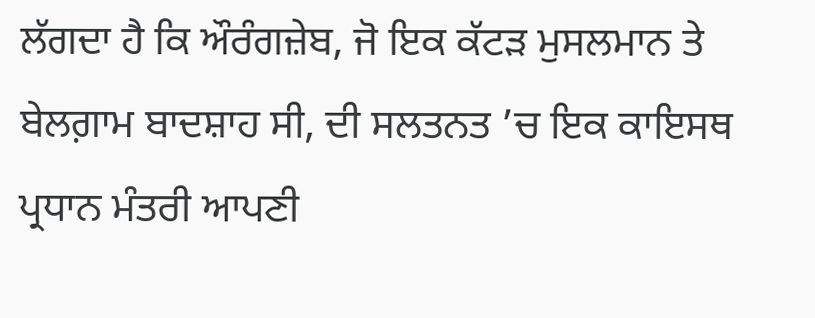ਲੱਗਦਾ ਹੈ ਕਿ ਔਰੰਗਜ਼ੇਬ, ਜੋ ਇਕ ਕੱਟੜ ਮੁਸਲਮਾਨ ਤੇ ਬੇਲਗ਼ਾਮ ਬਾਦਸ਼ਾਹ ਸੀ, ਦੀ ਸਲਤਨਤ ’ਚ ਇਕ ਕਾਇਸਥ ਪ੍ਰਧਾਨ ਮੰਤਰੀ ਆਪਣੀ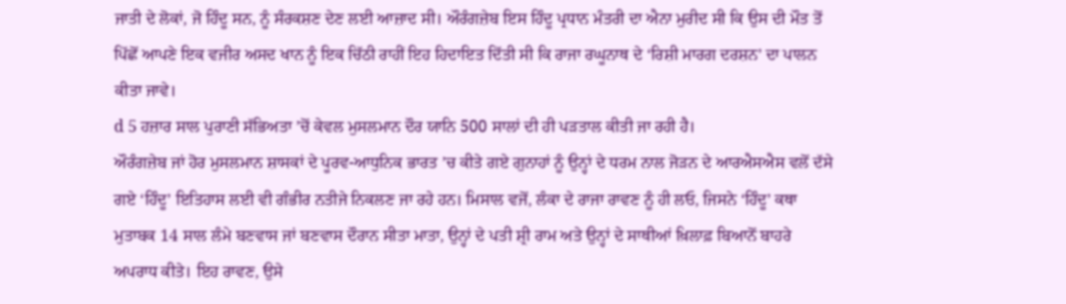ਜਾਤੀ ਦੇ ਲੋਕਾਂ, ਜੋ ਹਿੰਦੂ ਸਨ, ਨੂੰ ਸੰਰਕਸ਼ਣ ਦੇਣ ਲਈ ਆਜ਼ਾਦ ਸੀ। ਔਰੰਗਜ਼ੇਬ ਇਸ ਹਿੰਦੂ ਪ੍ਰਧਾਨ ਮੰਤਰੀ ਦਾ ਐਨਾ ਮੁਰੀਦ ਸੀ ਕਿ ਉਸ ਦੀ ਮੌਤ ਤੋਂ ਪਿੱਛੋਂ ਆਪਣੇ ਇਕ ਵਜੀਰ ਅਸਦ ਖਾਨ ਨੂੰ ਇਕ ਚਿੱਠੀ ਰਾਹੀਂ ਇਹ ਹਿਦਾਇਤ ਦਿੱਤੀ ਸੀ ਕਿ ਰਾਜਾ ਰਘੂਨਾਥ ਦੇ ‘ਰਿਸ਼ੀ ਮਾਰਗ ਦਰਸ਼ਨ’ ਦਾ ਪਾਲਨ ਕੀਤਾ ਜਾਵੇ।
d 5 ਹਜ਼ਾਰ ਸਾਲ ਪੁਰਾਣੀ ਸੱਭਿਅਤਾ ’ਚੋਂ ਕੇਵਲ ਮੁਸਲਮਾਨ ਦੌਰ ਯਾਨਿ 500 ਸਾਲਾਂ ਦੀ ਹੀ ਪੜਤਾਲ ਕੀਤੀ ਜਾ ਰਹੀ ਹੈ।
ਔਰੰਗਜ਼ੇਬ ਜਾਂ ਹੋਰ ਮੁਸਲਮਾਨ ਸ਼ਾਸਕਾਂ ਦੇ ਪੂਰਵ-ਆਧੁਨਿਕ ਭਾਰਤ ’ਚ ਕੀਤੇ ਗਏ ਗੁਨਾਹਾਂ ਨੂੰ ਉਨ੍ਹਾਂ ਦੇ ਧਰਮ ਨਾਲ ਜੋੜਨ ਦੇ ਆਰਐਸਐਸ ਵਲੋਂ ਦੱਸੇ ਗਏ ‘ਹਿੰਦੂ’ ਇਤਿਹਾਸ ਲਈ ਵੀ ਗੰਭੀਰ ਨਤੀਜੇ ਨਿਕਲਣ ਜਾ ਰਹੇ ਹਨ। ਮਿਸਾਲ ਵਜੋਂ, ਲੰਕਾ ਦੇ ਰਾਜਾ ਰਾਵਣ ਨੂੰ ਹੀ ਲਓ, ਜਿਸਨੇ ‘ਹਿੰਦੂ’ ਕਥਾ ਮੁਤਾਬਕ 14 ਸਾਲ ਲੰਮੇ ਬਣਵਾਸ ਜਾਂ ਬਣਵਾਸ ਦੌਰਾਨ ਸੀਤਾ ਮਾਤਾ, ਉਨ੍ਹਾਂ ਦੇ ਪਤੀ ਸ਼੍ਰੀ ਰਾਮ ਅਤੇ ਉਨ੍ਹਾਂ ਦੇ ਸਾਥੀਆਂ ਖ਼ਿਲਾਫ਼ ਬਿਆਨੋਂ ਬਾਹਰੇ ਅਪਰਾਧ ਕੀਤੇ। ਇਹ ਰਾਵਣ, ਉਸੇ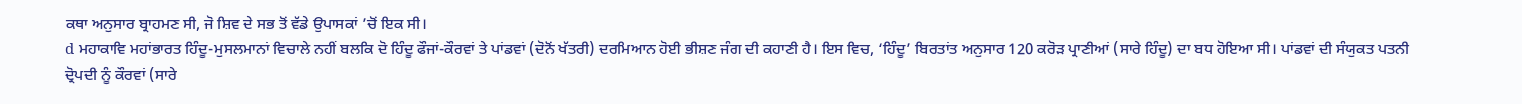ਕਥਾ ਅਨੁਸਾਰ ਬ੍ਰਾਹਮਣ ਸੀ, ਜੋ ਸ਼ਿਵ ਦੇ ਸਭ ਤੋਂ ਵੱਡੇ ਉਪਾਸਕਾਂ ’ਚੋਂ ਇਕ ਸੀ।
d ਮਹਾਕਾਵਿ ਮਹਾਂਭਾਰਤ ਹਿੰਦੂ-ਮੁਸਲਮਾਨਾਂ ਵਿਚਾਲੇ ਨਹੀਂ ਬਲਕਿ ਦੋ ਹਿੰਦੂ ਫੌਜਾਂ-ਕੌਰਵਾਂ ਤੇ ਪਾਂਡਵਾਂ (ਦੋਨੋਂ ਖੱਤਰੀ) ਦਰਮਿਆਨ ਹੋਈ ਭੀਸ਼ਣ ਜੰਗ ਦੀ ਕਹਾਣੀ ਹੈ। ਇਸ ਵਿਚ, ‘ਹਿੰਦੂ’ ਬਿਰਤਾਂਤ ਅਨੁਸਾਰ 120 ਕਰੋੜ ਪ੍ਰਾਣੀਆਂ (ਸਾਰੇ ਹਿੰਦੂ) ਦਾ ਬਧ ਹੋਇਆ ਸੀ। ਪਾਂਡਵਾਂ ਦੀ ਸੰਯੁਕਤ ਪਤਨੀ ਦ੍ਰੋਪਦੀ ਨੂੰ ਕੌਰਵਾਂ (ਸਾਰੇ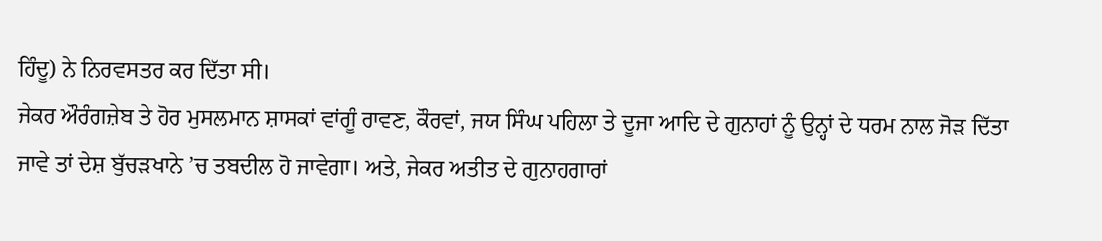ਹਿੰਦੂ) ਨੇ ਨਿਰਵਸਤਰ ਕਰ ਦਿੱਤਾ ਸੀ।
ਜੇਕਰ ਔਰੰਗਜ਼ੇਬ ਤੇ ਹੋਰ ਮੁਸਲਮਾਨ ਸ਼ਾਸਕਾਂ ਵਾਂਗੂੰ ਰਾਵਣ, ਕੌਰਵਾਂ, ਜਯ ਸਿੰਘ ਪਹਿਲਾ ਤੇ ਦੂਜਾ ਆਦਿ ਦੇ ਗੁਨਾਹਾਂ ਨੂੰ ਉਨ੍ਹਾਂ ਦੇ ਧਰਮ ਨਾਲ ਜੋੜ ਦਿੱਤਾ ਜਾਵੇ ਤਾਂ ਦੇਸ਼ ਬੁੱਚੜਖਾਨੇ ’ਚ ਤਬਦੀਲ ਹੋ ਜਾਵੇਗਾ। ਅਤੇ, ਜੇਕਰ ਅਤੀਤ ਦੇ ਗੁਨਾਹਗਾਰਾਂ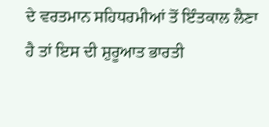ਦੇ ਵਰਤਮਾਨ ਸਹਿਧਰਮੀਆਂ ਤੋਂ ਇੰਤਕਾਲ ਲੈਣਾ ਹੈ ਤਾਂ ਇਸ ਦੀ ਸ਼ੁਰੂਆਤ ਭਾਰਤੀ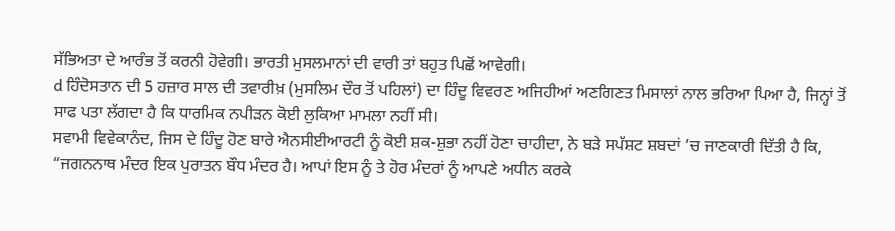ਸੱਭਿਅਤਾ ਦੇ ਆਰੰਭ ਤੋਂ ਕਰਨੀ ਹੋਵੇਗੀ। ਭਾਰਤੀ ਮੁਸਲਮਾਨਾਂ ਦੀ ਵਾਰੀ ਤਾਂ ਬਹੁਤ ਪਿਛੋਂ ਆਵੇਗੀ।
d ਹਿੰਦੋਸਤਾਨ ਦੀ 5 ਹਜ਼ਾਰ ਸਾਲ ਦੀ ਤਵਾਰੀਖ਼ (ਮੁਸਲਿਮ ਦੌਰ ਤੋਂ ਪਹਿਲਾਂ) ਦਾ ਹਿੰਦੂ ਵਿਵਰਣ ਅਜਿਹੀਆਂ ਅਣਗਿਣਤ ਮਿਸਾਲਾਂ ਨਾਲ ਭਰਿਆ ਪਿਆ ਹੈ, ਜਿਨ੍ਹਾਂ ਤੋਂ ਸਾਫ ਪਤਾ ਲੱਗਦਾ ਹੈ ਕਿ ਧਾਰਮਿਕ ਨਪੀੜਨ ਕੋਈ ਲੁਕਿਆ ਮਾਮਲਾ ਨਹੀਂ ਸੀ।
ਸਵਾਮੀ ਵਿਵੇਕਾਨੰਦ, ਜਿਸ ਦੇ ਹਿੰਦੂ ਹੋਣ ਬਾਰੇ ਐਨਸੀਈਆਰਟੀ ਨੂੰ ਕੋਈ ਸ਼ਕ-ਸ਼ੁਭਾ ਨਹੀਂ ਹੋਣਾ ਚਾਹੀਦਾ, ਨੇ ਬੜੇ ਸਪੱਸ਼ਟ ਸ਼ਬਦਾਂ ’ਚ ਜਾਣਕਾਰੀ ਦਿੱਤੀ ਹੈ ਕਿ, “ਜਗਨਨਾਥ ਮੰਦਰ ਇਕ ਪੁਰਾਤਨ ਬੌਧ ਮੰਦਰ ਹੈ। ਆਪਾਂ ਇਸ ਨੂੰ ਤੇ ਹੋਰ ਮੰਦਰਾਂ ਨੂੰ ਆਪਣੇ ਅਧੀਨ ਕਰਕੇ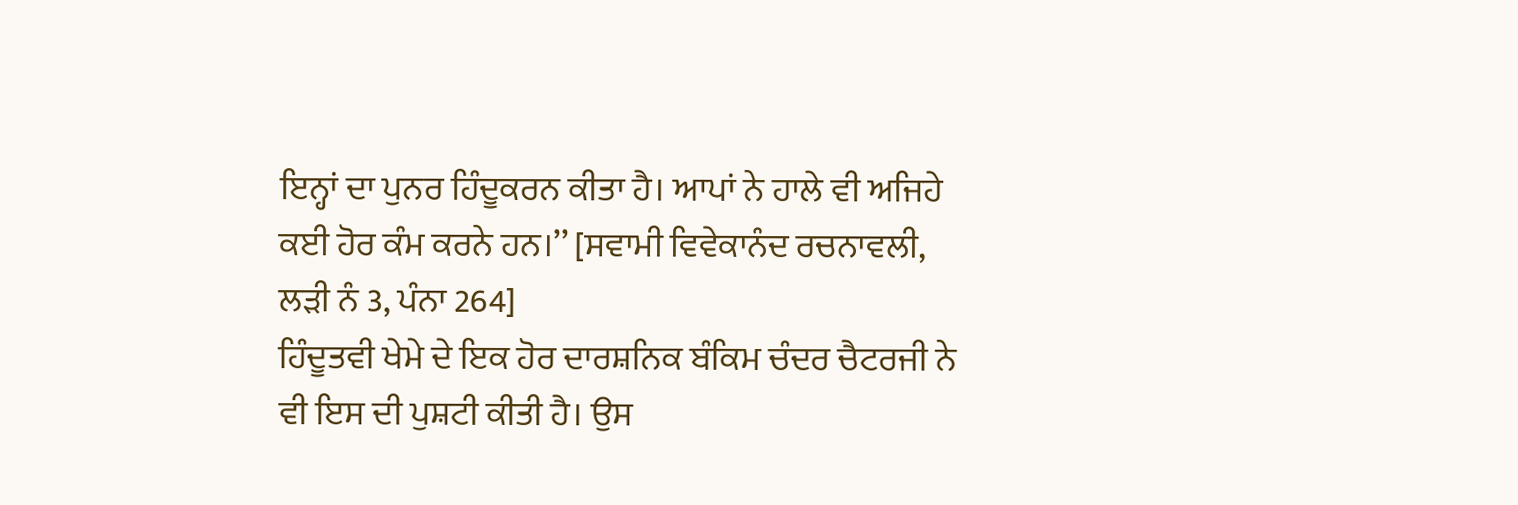ਇਨ੍ਹਾਂ ਦਾ ਪੁਨਰ ਹਿੰਦੂਕਰਨ ਕੀਤਾ ਹੈ। ਆਪਾਂ ਨੇ ਹਾਲੇ ਵੀ ਅਜਿਹੇ ਕਈ ਹੋਰ ਕੰਮ ਕਰਨੇ ਹਨ।’’ [ਸਵਾਮੀ ਵਿਵੇਕਾਨੰਦ ਰਚਨਾਵਲੀ, ਲੜੀ ਨੰ 3, ਪੰਨਾ 264]
ਹਿੰਦੂਤਵੀ ਖੇਮੇ ਦੇ ਇਕ ਹੋਰ ਦਾਰਸ਼ਨਿਕ ਬੰਕਿਮ ਚੰਦਰ ਚੈਟਰਜੀ ਨੇ ਵੀ ਇਸ ਦੀ ਪੁਸ਼ਟੀ ਕੀਤੀ ਹੈ। ਉਸ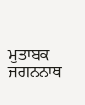ਮੁਤਾਬਕ ਜਗਨਨਾਥ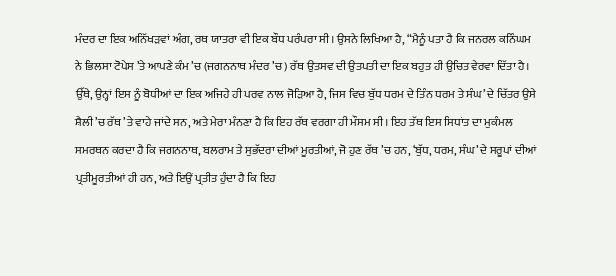ਮੰਦਰ ਦਾ ਇਕ ਅਨਿੱਖੜਵਾਂ ਅੰਗ, ਰਥ ਯਾਤਰਾ ਵੀ ਇਕ ਬੌਧ ਪਰੰਪਰਾ ਸੀ। ਉਸਨੇ ਲਿਖਿਆ ਹੈ, “ਮੈਨੂੰ ਪਤਾ ਹੈ ਕਿ ਜਨਰਲ ਕਨਿੰਘਮ ਨੇ ਭਿਲਸਾ ਟੋਪੇਸ ’ਤੇ ਆਪਣੇ ਕੰਮ ’ਚ (ਜਗਨਨਾਥ ਮੰਦਰ ’ਚ) ਰੱਥ ਉਤਸਵ ਦੀ ਉਤਪਤੀ ਦਾ ਇਕ ਬਹੁਤ ਹੀ ਉਚਿਤ ਵੇਰਵਾ ਦਿੱਤਾ ਹੈ। ਉੱਥੇ, ਉਨ੍ਹਾਂ ਇਸ ਨੂੰ ਬੋਧੀਆਂ ਦਾ ਇਕ ਅਜਿਹੇ ਹੀ ਪਰਵ ਨਾਲ ਜੋੜਿਆ ਹੈ, ਜਿਸ ਵਿਚ ਬੁੱਧ ਧਰਮ ਦੇ ਤਿੰਨ ਧਰਮ ਤੇ ਸੰਘ’ ਦੇ ਚਿੱਤਰ ਉਸੇ ਸ਼ੈਲੀ ’ਚ ਰੱਥ ’ਤੇ ਵਾਹੇ ਜਾਂਦੇ ਸਨ, ਅਤੇ ਮੇਰਾ ਮੰਨਣਾ ਹੈ ਕਿ ਇਹ ਰੱਥ ਵਰਗਾ ਹੀ ਮੌਸਮ ਸੀ। ਇਹ ਤੱਥ ਇਸ ਸਿਧਾਂਤ ਦਾ ਮੁਕੰਮਲ ਸਮਰਥਨ ਕਰਦਾ ਹੈ ਕਿ ਜਗਨਨਾਥ, ਬਲਰਾਮ ਤੇ ਸੁਭੱਦਰਾ ਦੀਆਂ ਮੂਰਤੀਆਂ, ਜੋ ਹੁਣ ਰੱਥ ’ਚ ਹਨ, ‘ਬੁੱਧ, ਧਰਮ, ਸੰਘ’ ਦੇ ਸਰੂਪਾਂ ਦੀਆਂ ਪ੍ਰਤੀਮੂਰਤੀਆਂ ਹੀ ਹਨ, ਅਤੇ ਇਉਂ ਪ੍ਰਤੀਤ ਹੁੰਦਾ ਹੈ ਕਿ ਇਹ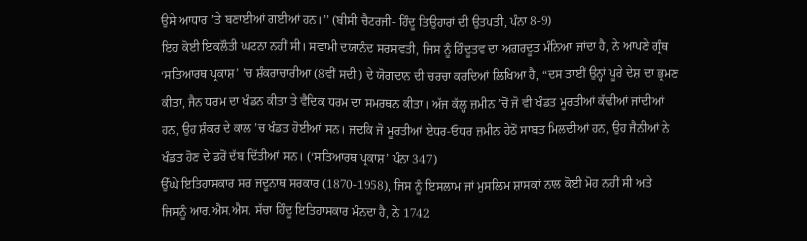ਉਸੇ ਆਧਾਰ ’ਤੇ ਬਣਾਈਆਂ ਗਈਆਂ ਹਨ।’’ (ਬੀਸੀ ਚੈਟਰਜੀ- ਹਿੰਦੂ ਤਿਉਹਾਰਾਂ ਦੀ ਉਤਪਤੀ, ਪੰਨਾ 8-9)
ਇਹ ਕੋਈ ਇਕਲੌਤੀ ਘਟਨਾ ਨਹੀਂ ਸੀ। ਸਵਾਮੀ ਦਯਾਨੰਦ ਸਰਸਵਤੀ, ਜਿਸ ਨੂੰ ਹਿੰਦੂਤਵ ਦਾ ਅਗਰਦੂਤ ਮੰਨਿਆ ਜਾਂਦਾ ਹੈ, ਨੇ ਆਪਣੇ ਗ੍ਰੰਥ ‘ਸਤਿਆਰਥ ਪ੍ਰਕਾਸ਼’ ’ਚ ਸ਼ੰਕਰਾਚਾਰੀਆ (8ਵੀਂ ਸਦੀ) ਦੇ ਯੋਗਦਾਨ ਦੀ ਚਰਚਾ ਕਰਦਿਆਂ ਲਿਖਿਆ ਹੈ, “ਦਸ ਤਾਈਂ ਉਨ੍ਹਾਂ ਪੂਰੇ ਦੇਸ਼ ਦਾ ਭ੍ਰਮਣ ਕੀਤਾ, ਜੈਨ ਧਰਮ ਦਾ ਖੰਡਨ ਕੀਤਾ ਤੇ ਵੈਦਿਕ ਧਰਮ ਦਾ ਸਮਰਥਨ ਕੀਤਾ। ਅੱਜ ਕੱਲ੍ਹ ਜ਼ਮੀਨ ’ਚੋਂ ਜੋ ਵੀ ਖੰਡਤ ਮੂਰਤੀਆਂ ਕੱਢੀਆਂ ਜਾਂਦੀਆਂ ਹਨ, ਉਹ ਸ਼ੰਕਰ ਦੇ ਕਾਲ ’ਚ ਖੰਡਤ ਹੋਈਆਂ ਸਨ। ਜਦਕਿ ਜੋ ਮੂਰਤੀਆਂ ਏਧਰ-ਓਧਰ ਜ਼ਮੀਨ ਹੇਠੋਂ ਸਾਬਤ ਮਿਲਦੀਆਂ ਹਨ, ਉਹ ਜੈਨੀਆਂ ਨੇ ਖੰਡਤ ਹੋਣ ਦੇ ਡਰੋਂ ਦੱਬ ਦਿੱਤੀਆਂ ਸਨ। (‘ਸਤਿਆਰਥ ਪ੍ਰਕਾਸ਼’ ਪੰਨਾ 347)
ਉੱਘੇ ਇਤਿਹਾਸਕਾਰ ਸਰ ਜਦੂਨਾਥ ਸਰਕਾਰ (1870-1958), ਜਿਸ ਨੂੰ ਇਸਲਾਮ ਜਾਂ ਮੁਸਲਿਮ ਸ਼ਾਸਕਾਂ ਨਾਲ ਕੋਈ ਮੋਹ ਨਹੀਂ ਸੀ ਅਤੇ ਜਿਸਨੂੰ ਆਰ.ਐਸ.ਐਸ. ਸੱਚਾ ਹਿੰਦੂ ਇਤਿਹਾਸਕਾਰ ਮੰਨਦਾ ਹੈ, ਨੇ 1742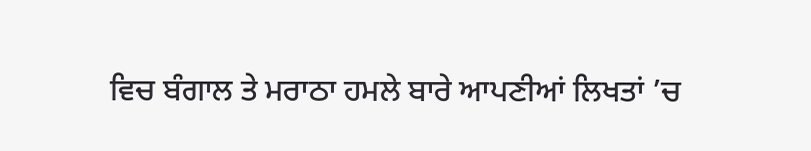ਵਿਚ ਬੰਗਾਲ ਤੇ ਮਰਾਠਾ ਹਮਲੇ ਬਾਰੇ ਆਪਣੀਆਂ ਲਿਖਤਾਂ ’ਚ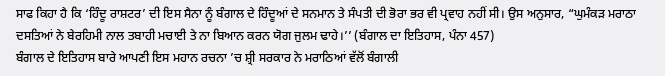ਸਾਫ ਕਿਹਾ ਹੈ ਕਿ ‘ਹਿੰਦੂ ਰਾਸ਼ਟਰ’ ਦੀ ਇਸ ਸੈਨਾ ਨੂੰ ਬੰਗਾਲ ਦੇ ਹਿੰਦੂਆਂ ਦੇ ਸਨਮਾਨ ਤੇ ਸੰਪਤੀ ਦੀ ਭੋਰਾ ਭਰ ਵੀ ਪ੍ਰਵਾਹ ਨਹੀਂ ਸੀ। ਉਸ ਅਨੁਸਾਰ, “ਘੁਮੰਕੜ ਮਰਾਠਾ ਦਸਤਿਆਂ ਨੇ ਬੇਰਹਿਮੀ ਨਾਲ ਤਬਾਹੀ ਮਚਾਈ ਤੇ ਨਾ ਬਿਆਨ ਕਰਨ ਯੋਗ ਜੁਲਮ ਢਾਹੇ।’’ (ਬੰਗਾਲ ਦਾ ਇਤਿਹਾਸ, ਪੰਨਾ 457)
ਬੰਗਾਲ ਦੇ ਇਤਿਹਾਸ ਬਾਰੇ ਆਪਣੀ ਇਸ ਮਹਾਨ ਰਚਨਾ ’ਚ ਸ਼੍ਰੀ ਸਰਕਾਰ ਨੇ ਮਰਾਠਿਆਂ ਵੱਲੋਂ ਬੰਗਾਲੀ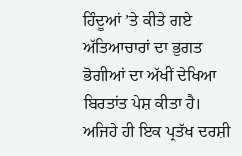ਹਿੰਦੂਆਂ ’ਤੇ ਕੀਤੇ ਗਏ ਅੱਤਿਆਚਾਰਾਂ ਦਾ ਭੁਗਤ ਭੋਗੀਆਂ ਦਾ ਅੱਖੀਂ ਦੇਖਿਆ ਬਿਰਤਾਂਤ ਪੇਸ਼ ਕੀਤਾ ਹੈ। ਅਜਿਹੇ ਹੀ ਇਕ ਪ੍ਰਤੱਖ ਦਰਸ਼ੀ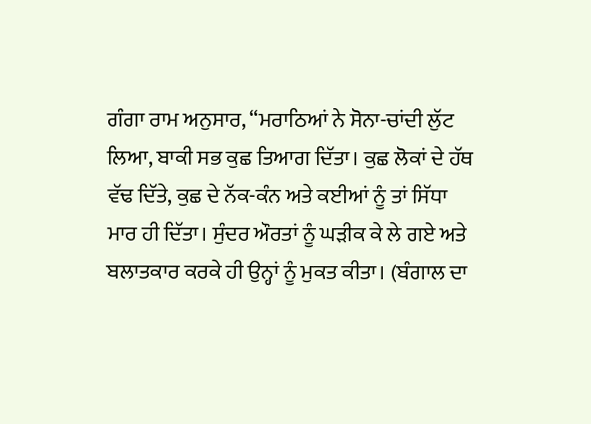ਗੰਗਾ ਰਾਮ ਅਨੁਸਾਰ, “ਮਰਾਠਿਆਂ ਨੇ ਸੋਨਾ-ਚਾਂਦੀ ਲੁੱਟ ਲਿਆ, ਬਾਕੀ ਸਭ ਕੁਛ ਤਿਆਗ ਦਿੱਤਾ। ਕੁਛ ਲੋਕਾਂ ਦੇ ਹੱਥ ਵੱਢ ਦਿੱਤੇ, ਕੁਛ ਦੇ ਨੱਕ-ਕੰਨ ਅਤੇ ਕਈਆਂ ਨੂੰ ਤਾਂ ਸਿੱਧਾ ਮਾਰ ਹੀ ਦਿੱਤਾ। ਸੁੰਦਰ ਔਰਤਾਂ ਨੂੰ ਘੜੀਕ ਕੇ ਲੇ ਗਏ ਅਤੇ ਬਲਾਤਕਾਰ ਕਰਕੇ ਹੀ ਉਨ੍ਹਾਂ ਨੂੰ ਮੁਕਤ ਕੀਤਾ। (ਬੰਗਾਲ ਦਾ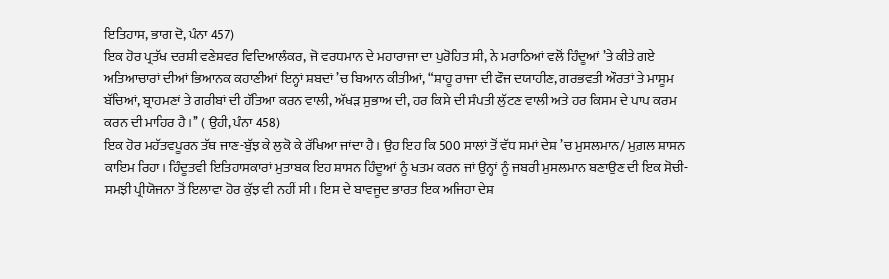ਇਤਿਹਾਸ, ਭਾਗ ਦੋ, ਪੰਨਾ 457)
ਇਕ ਹੋਰ ਪ੍ਰਤੱਖ ਦਰਸ਼ੀ ਵਣੇਸ਼ਵਰ ਵਿਦਿਆਲੰਕਰ, ਜੋ ਵਰਧਮਾਨ ਦੇ ਮਹਾਰਾਜਾ ਦਾ ਪੁਰੋਹਿਤ ਸੀ, ਨੇ ਮਰਾਠਿਆਂ ਵਲੋਂ ਹਿੰਦੂਆਂ ’ਤੇ ਕੀਤੇ ਗਏ ਅਤਿਆਚਾਰਾਂ ਦੀਆਂ ਭਿਆਨਕ ਕਹਾਣੀਆਂ ਇਨ੍ਹਾਂ ਸ਼ਬਦਾਂ ’ਚ ਬਿਆਨ ਕੀਤੀਆਂ, “ਸ਼ਾਹੂ ਰਾਜਾ ਦੀ ਫੌਜ ਦਯਾਹੀਣ, ਗਰਭਵਤੀ ਔਰਤਾਂ ਤੇ ਮਾਸੂਮ ਬੱਚਿਆਂ, ਬ੍ਰਾਹਮਣਾਂ ਤੇ ਗਰੀਬਾਂ ਦੀ ਹੱਤਿਆ ਕਰਨ ਵਾਲੀ, ਅੱਖੜ ਸੁਭਾਅ ਦੀ, ਹਰ ਕਿਸੇ ਦੀ ਸੰਪਤੀ ਲੁੱਟਣ ਵਾਲੀ ਅਤੇ ਹਰ ਕਿਸਮ ਦੇ ਪਾਪ ਕਰਮ ਕਰਨ ਦੀ ਮਾਹਿਰ ਹੈ।’’ ( ਉਹੀ, ਪੰਨਾ 458)
ਇਕ ਹੋਰ ਮਹੱਤਵਪੂਰਨ ਤੱਥ ਜਾਣ-ਬੁੱਝ ਕੇ ਲੁਕੋ ਕੇ ਰੱਖਿਆ ਜਾਂਦਾ ਹੈ। ਉਹ ਇਹ ਕਿ 500 ਸਾਲਾਂ ਤੋਂ ਵੱਧ ਸਮਾਂ ਦੇਸ਼ ’ਚ ਮੁਸਲਮਾਨ/ ਮੁਗ਼ਲ ਸ਼ਾਸਨ ਕਾਇਮ ਰਿਹਾ। ਹਿੰਦੂਤਵੀ ਇਤਿਹਾਸਕਾਰਾਂ ਮੁਤਾਬਕ ਇਹ ਸ਼ਾਸਨ ਹਿੰਦੂਆਂ ਨੂੰ ਖਤਮ ਕਰਨ ਜਾਂ ਉਨ੍ਹਾਂ ਨੂੰ ਜਬਰੀ ਮੁਸਲਮਾਨ ਬਣਾਉਣ ਦੀ ਇਕ ਸੋਚੀ-ਸਮਝੀ ਪ੍ਰੀਯੋਜਨਾ ਤੋਂ ਇਲਾਵਾ ਹੋਰ ਕੁੱਝ ਵੀ ਨਹੀਂ ਸੀ। ਇਸ ਦੇ ਬਾਵਜੂਦ ਭਾਰਤ ਇਕ ਅਜਿਹਾ ਦੇਸ਼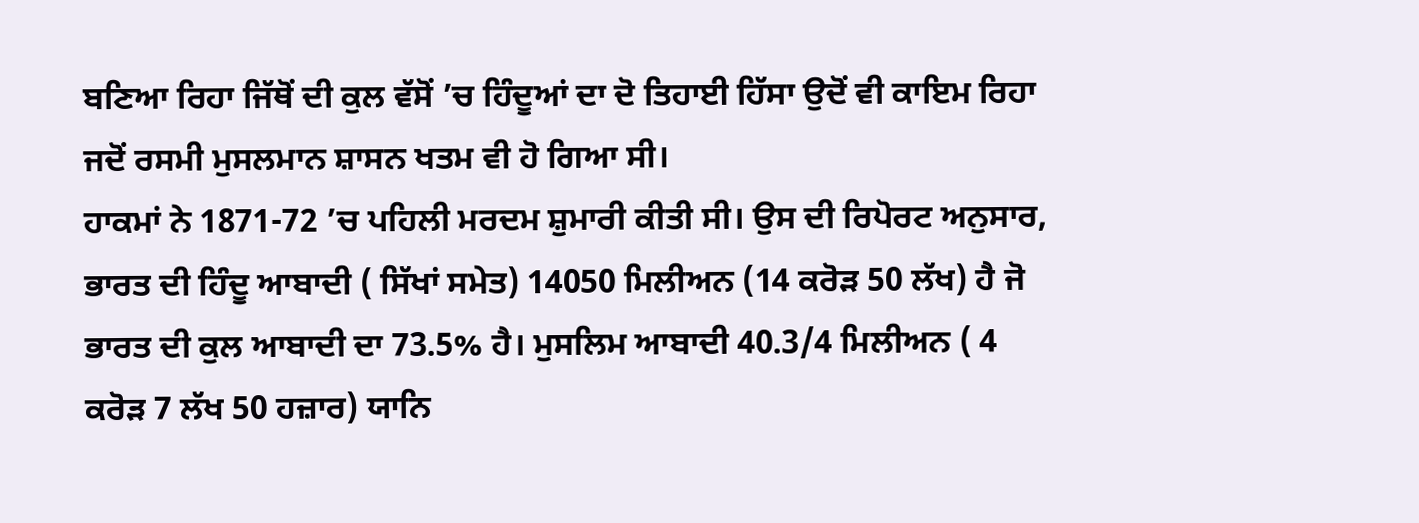ਬਣਿਆ ਰਿਹਾ ਜਿੱਥੋਂ ਦੀ ਕੁਲ ਵੱਸੋਂ ’ਚ ਹਿੰਦੂਆਂ ਦਾ ਦੋ ਤਿਹਾਈ ਹਿੱਸਾ ਉਦੋਂ ਵੀ ਕਾਇਮ ਰਿਹਾ ਜਦੋਂ ਰਸਮੀ ਮੁਸਲਮਾਨ ਸ਼ਾਸਨ ਖਤਮ ਵੀ ਹੋ ਗਿਆ ਸੀ।
ਹਾਕਮਾਂ ਨੇ 1871-72 ’ਚ ਪਹਿਲੀ ਮਰਦਮ ਸ਼ੁਮਾਰੀ ਕੀਤੀ ਸੀ। ਉਸ ਦੀ ਰਿਪੋਰਟ ਅਨੁਸਾਰ, ਭਾਰਤ ਦੀ ਹਿੰਦੂ ਆਬਾਦੀ ( ਸਿੱਖਾਂ ਸਮੇਤ) 14050 ਮਿਲੀਅਨ (14 ਕਰੋੜ 50 ਲੱਖ) ਹੈ ਜੋ ਭਾਰਤ ਦੀ ਕੁਲ ਆਬਾਦੀ ਦਾ 73.5% ਹੈ। ਮੁਸਲਿਮ ਆਬਾਦੀ 40.3/4 ਮਿਲੀਅਨ ( 4 ਕਰੋੜ 7 ਲੱਖ 50 ਹਜ਼ਾਰ) ਯਾਨਿ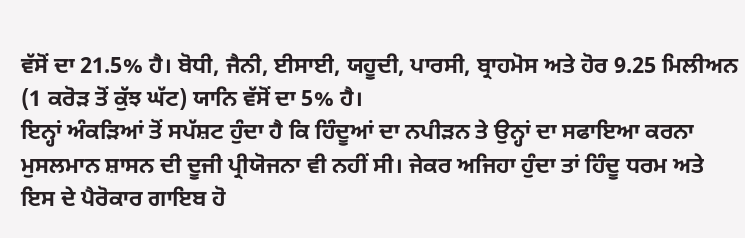ਵੱਸੋਂ ਦਾ 21.5% ਹੈ। ਬੋਧੀ, ਜੈਨੀ, ਈਸਾਈ, ਯਹੂਦੀ, ਪਾਰਸੀ, ਬ੍ਰਾਹਮੋਸ ਅਤੇ ਹੋਰ 9.25 ਮਿਲੀਅਨ (1 ਕਰੋੜ ਤੋਂ ਕੁੱਝ ਘੱਟ) ਯਾਨਿ ਵੱਸੋਂ ਦਾ 5% ਹੈ।
ਇਨ੍ਹਾਂ ਅੰਕੜਿਆਂ ਤੋਂ ਸਪੱਸ਼ਟ ਹੁੰਦਾ ਹੈ ਕਿ ਹਿੰਦੂਆਂ ਦਾ ਨਪੀੜਨ ਤੇ ਉਨ੍ਹਾਂ ਦਾ ਸਫਾਇਆ ਕਰਨਾ ਮੁਸਲਮਾਨ ਸ਼ਾਸਨ ਦੀ ਦੂਜੀ ਪ੍ਰੀਯੋਜਨਾ ਵੀ ਨਹੀਂ ਸੀ। ਜੇਕਰ ਅਜਿਹਾ ਹੁੰਦਾ ਤਾਂ ਹਿੰਦੂ ਧਰਮ ਅਤੇ ਇਸ ਦੇ ਪੈਰੋਕਾਰ ਗਾਇਬ ਹੋ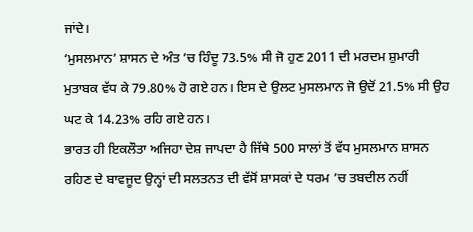ਜਾਂਦੇ।
‘ਮੁਸਲਮਾਨ’ ਸ਼ਾਸਨ ਦੇ ਅੰਤ ’ਚ ਹਿੰਦੂ 73.5% ਸੀ ਜੋ ਹੁਣ 2011 ਦੀ ਮਰਦਮ ਸ਼ੁਮਾਰੀ ਮੁਤਾਬਕ ਵੱਧ ਕੇ 79.80% ਹੋ ਗਏ ਹਨ। ਇਸ ਦੇ ਉਲਟ ਮੁਸਲਮਾਨ ਜੋ ਉਦੋਂ 21.5% ਸੀ ਉਹ ਘਟ ਕੇ 14.23% ਰਹਿ ਗਏ ਹਨ।
ਭਾਰਤ ਹੀ ਇਕਲੌਤਾ ਅਜਿਹਾ ਦੇਸ਼ ਜਾਪਦਾ ਹੈ ਜਿੱਥੇ 500 ਸਾਲਾਂ ਤੋਂ ਵੱਧ ਮੁਸਲਮਾਨ ਸ਼ਾਸਨ ਰਹਿਣ ਦੇ ਬਾਵਜੂਦ ਉਨ੍ਹਾਂ ਦੀ ਸਲਤਨਤ ਦੀ ਵੱਸੋਂ ਸ਼ਾਸਕਾਂ ਦੇ ਧਰਮ ’ਚ ਤਬਦੀਲ ਨਹੀਂ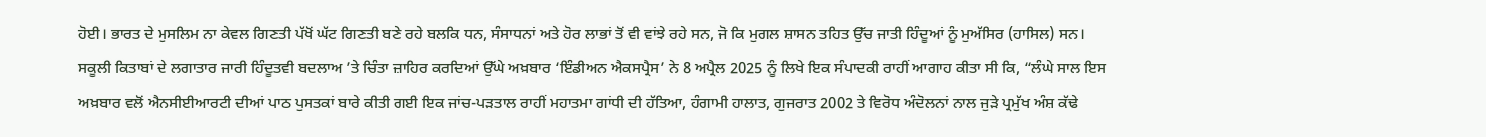ਹੋਈ। ਭਾਰਤ ਦੇ ਮੁਸਲਿਮ ਨਾ ਕੇਵਲ ਗਿਣਤੀ ਪੱਖੋਂ ਘੱਟ ਗਿਣਤੀ ਬਣੇ ਰਹੇ ਬਲਕਿ ਧਨ, ਸੰਸਾਧਨਾਂ ਅਤੇ ਹੋਰ ਲਾਭਾਂ ਤੋਂ ਵੀ ਵਾਂਝੇ ਰਹੇ ਸਨ, ਜੋ ਕਿ ਮੁਗਲ ਸ਼ਾਸਨ ਤਹਿਤ ਉੱਚ ਜਾਤੀ ਹਿੰਦੂਆਂ ਨੂੰ ਮੁਅੱਸਿਰ (ਹਾਸਿਲ) ਸਨ।
ਸਕੂਲੀ ਕਿਤਾਬਾਂ ਦੇ ਲਗਾਤਾਰ ਜਾਰੀ ਹਿੰਦੂਤਵੀ ਬਦਲਾਅ ’ਤੇ ਚਿੰਤਾ ਜ਼ਾਹਿਰ ਕਰਦਿਆਂ ਉੱਘੇ ਅਖ਼ਬਾਰ ‘ਇੰਡੀਅਨ ਐਕਸਪ੍ਰੈਸ’ ਨੇ 8 ਅਪ੍ਰੈਲ 2025 ਨੂੰ ਲਿਖੇ ਇਕ ਸੰਪਾਦਕੀ ਰਾਹੀਂ ਆਗਾਹ ਕੀਤਾ ਸੀ ਕਿ, “ਲੰਘੇ ਸਾਲ ਇਸ ਅਖ਼ਬਾਰ ਵਲੋਂ ਐਨਸੀਈਆਰਟੀ ਦੀਆਂ ਪਾਠ ਪੁਸਤਕਾਂ ਬਾਰੇ ਕੀਤੀ ਗਈ ਇਕ ਜਾਂਚ-ਪੜਤਾਲ ਰਾਹੀਂ ਮਹਾਤਮਾ ਗਾਂਧੀ ਦੀ ਹੱਤਿਆ, ਹੰਗਾਮੀ ਹਾਲਾਤ, ਗੁਜਰਾਤ 2002 ਤੇ ਵਿਰੋਧ ਅੰਦੋਲਨਾਂ ਨਾਲ ਜੁੜੇ ਪ੍ਰਮੁੱਖ ਅੰਸ਼ ਕੱਢੇ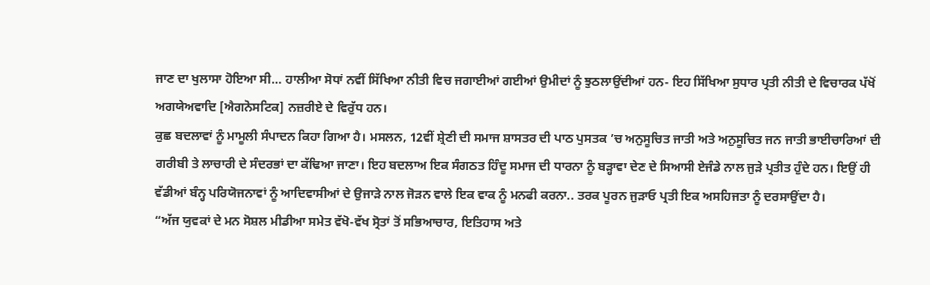ਜਾਣ ਦਾ ਖੁਲਾਸਾ ਹੋਇਆ ਸੀ… ਹਾਲੀਆ ਸੋਧਾਂ ਨਵੀਂ ਸਿੱਖਿਆ ਨੀਤੀ ਵਿਚ ਜਗਾਈਆਂ ਗਈਆਂ ਉਮੀਦਾਂ ਨੂੰ ਝੁਠਲਾਉਂਦੀਆਂ ਹਨ- ਇਹ ਸਿੱਖਿਆ ਸੁਧਾਰ ਪ੍ਰਤੀ ਨੀਤੀ ਦੇ ਵਿਚਾਰਕ ਪੱਖੋਂ ਅਗਯੇਅਵਾਦਿ [ਐਗਨੋਸਟਿਕ] ਨਜ਼ਰੀਏ ਦੇ ਵਿਰੁੱਧ ਹਨ।
ਕੁਛ ਬਦਲਾਵਾਂ ਨੂੰ ਮਾਮੂਲੀ ਸੰਪਾਦਨ ਕਿਹਾ ਗਿਆ ਹੈ। ਮਸਲਨ, 12ਵੀਂ ਸ਼੍ਰੇਣੀ ਦੀ ਸਮਾਜ ਸ਼ਾਸਤਰ ਦੀ ਪਾਠ ਪੁਸਤਕ ’ਚ ਅਨੁਸੂਚਿਤ ਜਾਤੀ ਅਤੇ ਅਨੁਸੂਚਿਤ ਜਨ ਜਾਤੀ ਭਾਈਚਾਰਿਆਂ ਦੀ ਗਰੀਬੀ ਤੇ ਲਾਚਾਰੀ ਦੇ ਸੰਦਰਭਾਂ ਦਾ ਕੱਢਿਆ ਜਾਣਾ। ਇਹ ਬਦਲਾਅ ਇਕ ਸੰਗਠਤ ਹਿੰਦੂ ਸਮਾਜ ਦੀ ਧਾਰਨਾ ਨੂੰ ਬੜ੍ਹਾਵਾ ਦੇਣ ਦੇ ਸਿਆਸੀ ਏਜੰਡੇ ਨਾਲ ਜੁੜੇ ਪ੍ਰਤੀਤ ਹੁੰਦੇ ਹਨ। ਇਉਂ ਹੀ ਵੱਡੀਆਂ ਬੰਨ੍ਹ ਪਰਿਯੋਜਨਾਵਾਂ ਨੂੰ ਆਦਿਵਾਸੀਆਂ ਦੇ ਉਜਾੜੇ ਨਾਲ ਜੋੜਨ ਵਾਲੇ ਇਕ ਵਾਕ ਨੂੰ ਮਨਫੀ ਕਰਨਾ.. ਤਰਕ ਪੂਰਨ ਜੁੜਾਓ ਪ੍ਰਤੀ ਇਕ ਅਸਹਿਜਤਾ ਨੂੰ ਦਰਸਾਉਂਦਾ ਹੈ।
“ਅੱਜ ਯੁਵਕਾਂ ਦੇ ਮਨ ਸੋਸ਼ਲ ਮੀਡੀਆ ਸਮੇਤ ਵੱਖੋ-ਵੱਖ ਸ੍ਰੋਤਾਂ ਤੋਂ ਸਭਿਆਚਾਰ, ਇਤਿਹਾਸ ਅਤੇ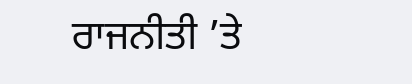ਰਾਜਨੀਤੀ ’ਤੇ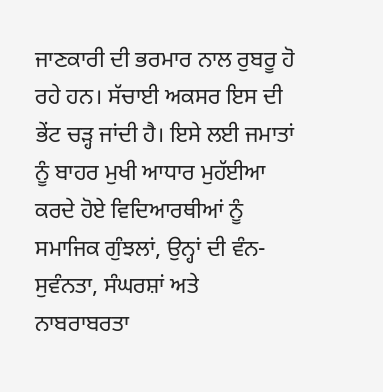ਜਾਣਕਾਰੀ ਦੀ ਭਰਮਾਰ ਨਾਲ ਰੁਬਰੂ ਹੋ ਰਹੇ ਹਨ। ਸੱਚਾਈ ਅਕਸਰ ਇਸ ਦੀ ਭੇਂਟ ਚੜ੍ਹ ਜਾਂਦੀ ਹੈ। ਇਸੇ ਲਈ ਜਮਾਤਾਂ ਨੂੰ ਬਾਹਰ ਮੁਖੀ ਆਧਾਰ ਮੁਹੱਈਆ ਕਰਦੇ ਹੋਏ ਵਿਦਿਆਰਥੀਆਂ ਨੂੰ ਸਮਾਜਿਕ ਗੁੰਝਲਾਂ, ਉਨ੍ਹਾਂ ਦੀ ਵੰਨ-ਸੁਵੰਨਤਾ, ਸੰਘਰਸ਼ਾਂ ਅਤੇ ਨਾਬਰਾਬਰਤਾ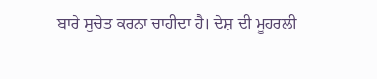ਬਾਰੇ ਸੁਚੇਤ ਕਰਨਾ ਚਾਹੀਦਾ ਹੈ। ਦੇਸ਼ ਦੀ ਮੂਹਰਲੀ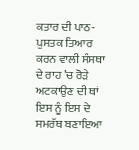ਕਤਾਰ ਦੀ ਪਾਠ-ਪੁਸਤਕ ਤਿਆਰ ਕਰਨ ਵਾਲੀ ਸੰਸਥਾ ਦੇ ਰਾਹ ’ਚ ਰੋੜੇ ਅਟਕਾਉਣ ਦੀ ਥਾਂ ਇਸ ਨੂੰ ਇਸ ਦੇ ਸਮਰੱਥ ਬਣਾਇਆ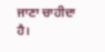ਜਾਣਾ ਚਾਹੀਦਾ ਹੈ।